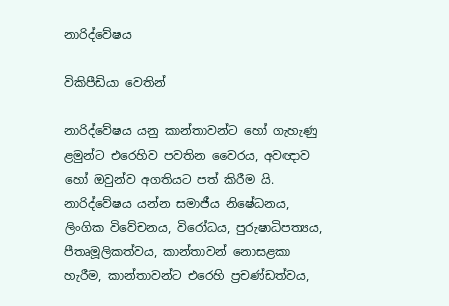නාරිද්වේෂය

විකිපීඩියා වෙතින්

නාරිද්වේෂය යනු කාන්තාවන්ට හෝ ගැහැණු ළමුන්ට එරෙහිව පවතින වෛරය, අවඥාව හෝ ඔවුන්ව අගතියට පත් කිරීම යි. නාරිද්වේෂය යන්න සමාජීය නිෂේධනය, ලිංගික විවේචනය, විරෝධය, පුරුෂාධිපත්‍යය, පීතෘමූලිකත්වය, කාන්තාවන් නොසළකා හැරීම, කාන්තාවන්ට එරෙහි ප්‍රචණ්ඩත්වය,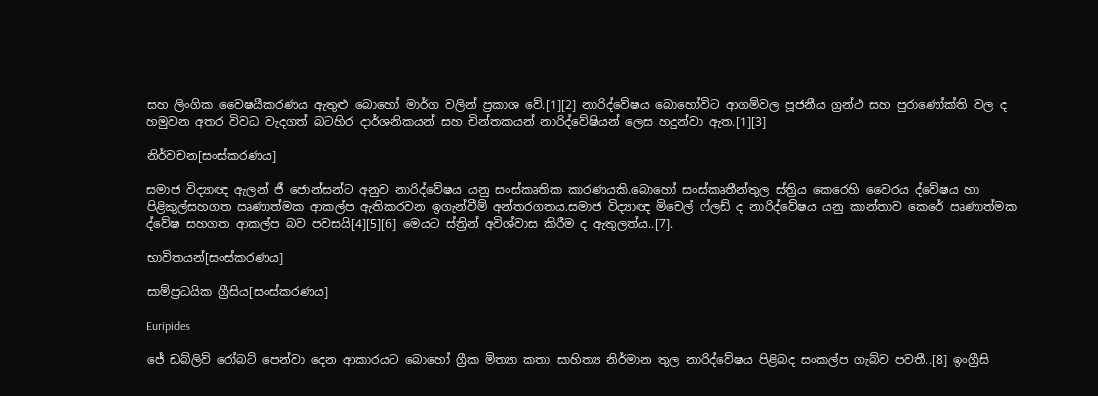සහ ලිංගික වෛෂයීකරණය ඇතුළු බොහෝ මාර්ග වලින් ප්‍රකාශ වේ.[1][2] නාරිද්වේෂය බොහෝවිට ආගම්වල පූජනීය ග්‍රන්ථ සහ පුරාණෝක්ති වල ද හමුවන අතර විවධ වැදගත් බටහිර දාර්ශනිකයන් සහ චින්තකයන් නාරිද්වේෂියන් ලෙස හදුන්වා ඇත.[1][3]

නිර්වචන[සංස්කරණය]

සමාජ විද්‍යාඥ ඇලන් ජී ජොන්සන්ට අනුව නාරිද්වේෂය යනු සංස්කෘතික කාරණයකි.බොහෝ සංස්කෘතීන්තුල ස්ත්‍රිය කෙරෙහි වෛරය ද්වේෂය හා පිළිකුල්සහගත ඍණාත්මක ආකල්ප ඇතිකරවන ඉගැන්වීම් අන්තරගතය.සමාජ විද්‍යාඥ මිචෙල් ෆ්ලඩ් ද නාරිද්වේෂය යනු කාන්තාව කෙරේ ඍණාත්මක ද්වේෂ සහගත ආකල්ප බව පවසයි[4][5][6] මෙයට ස්ත්‍රින් අවිශ්වාස කිරීම ද ඇතුලත්ය..[7].

භාවිතයන්[සංස්කරණය]

සාම්ප්‍රධයික ග්‍රීසිය[සංස්කරණය]

Euripides

ජේ ඩබ්ලිව් රෝබට් පෙන්වා දෙන ආකාරයට බොහෝ ග්‍රීක මිත්‍යා කතා සාහිත්‍ය නිර්මාන තුල නාරිද්වේෂය පිළිබද සංකල්ප ගැබ්ව පවතී..[8] ඉංග්‍රීසි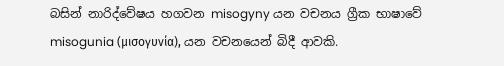බසින් නාරිද්වේෂය හගවන misogyny යන වචනය ග්‍රීක භාෂාවේ misogunia (μισογυνία), යන වචනයෙන් බිදී ආවකි.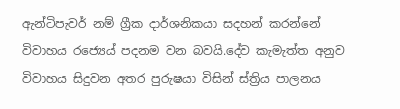ඇන්ටිපැවර් නම් ග්‍රීක දාර්ශනිකයා සදහන් කරන්නේ විවාහය රජ්‍යෙය් පදනම වන බවයි.දේව කැමැත්ත අනුව විවාහය සිදුවන අතර පුරුෂයා විසින් ස්ත්‍රිය පාලනය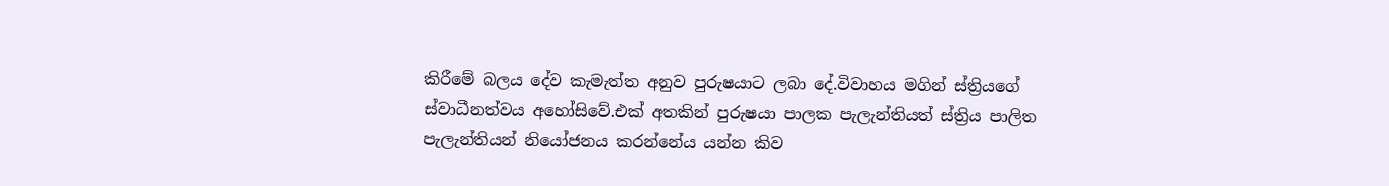කිරීමේ බලය දේව කැමැත්ත අනුව පුරුෂයාට ලබා දේ.විවාහය මගින් ස්ත්‍රියගේ ස්වාධීනත්වය අහෝසිවේ.එක් අතකින් පුරුෂයා පාලක පැලැන්තියත් ස්ත්‍රිය පාලිත පැලැන්තියන් නියෝජනය කරන්නේය යන්න කිව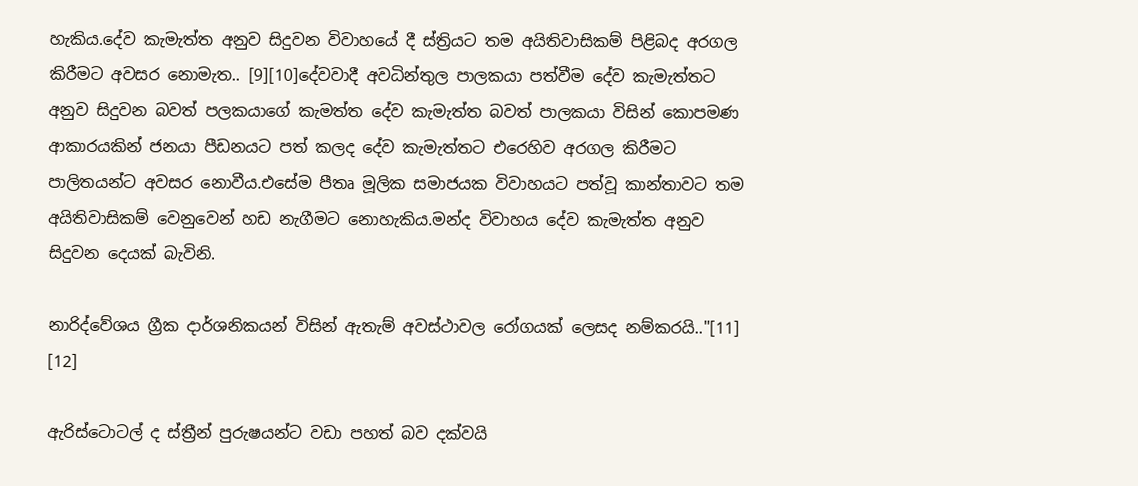හැකිය.දේව කැමැත්ත අනුව සිදුවන විවාහයේ දී ස්ත්‍රියට තම අයිතිවාසිකම් පිළිබද අරගල කිරීමට අවසර නොමැත.. [9][10]දේවවාදී අවධින්තුල පාලකයා පත්වීම දේව කැමැත්තට අනුව සිදුවන බවත් පලකයාගේ කැමත්ත දේව කැමැත්ත බවත් පාලකයා විසින් කොපමණ ආකාරයකින් ජනයා පීඩනයට පත් කලද දේව කැමැත්තට එරෙහිව අරගල කිරීමට පාලිතයන්ට අවසර නොවීය.එසේම පීතෘ මූලික සමාජයක විවාහයට පත්වූ කාන්තාවට තම අයිතිවාසිකම් වෙනුවෙන් හඩ නැගීමට නොහැකිය.මන්ද විවාහය දේව කැමැත්ත අනුව සිදුවන දෙයක් බැවිනි.

නාරිද්වේශය ග්‍රීක දාර්ශනිකයන් විසින් ඇතැම් අවස්ථාවල රෝගයක් ලෙසද නම්කරයි.."[11] [12]

ඇරිස්ටොටල් ද ස්ත්‍රීන් පුරුෂයන්ට වඩා පහත් බව දක්වයි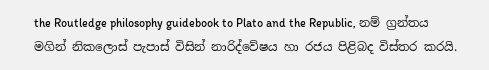the Routledge philosophy guidebook to Plato and the Republic, නම් ග්‍රන්තය මගින් නිකලොස් පැපාස් විසින් නාරිද්වේෂය හා රජය පිළිබද විස්තර කරයි.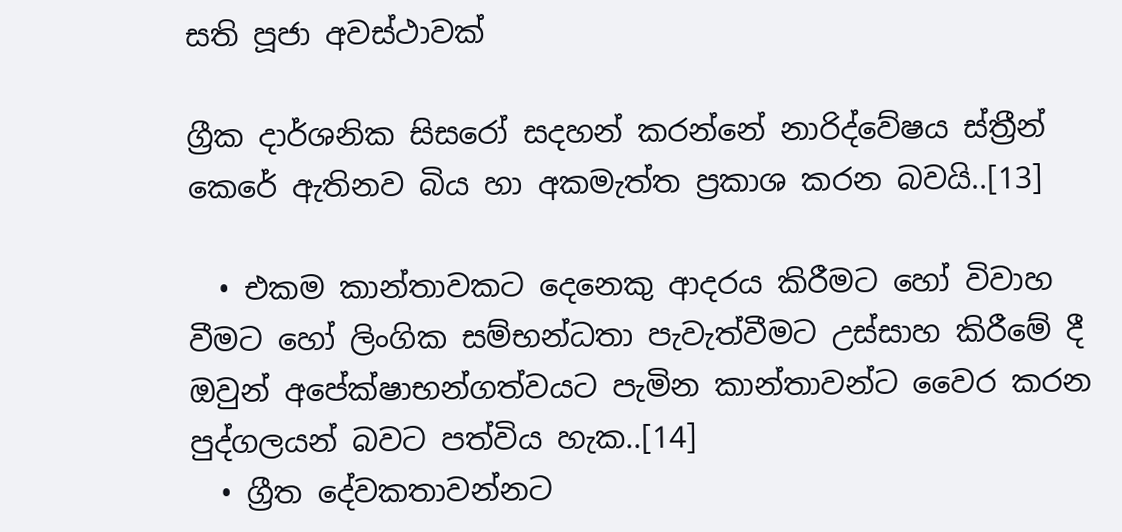සති පූජා අවස්ථාවක්

ග්‍රීක දාර්ශනික සිසරෝ සදහන් කරන්නේ නාරිද්වේෂය ස්ත්‍රීන් කෙරේ ඇතිනව බිය හා අකමැත්ත ප්‍රකාශ කරන බවයි..[13]

  • එකම කාන්තාවකට දෙනෙකු ආදරය කිරීමට හෝ විවාහ වීමට හෝ ලිංගික සම්භන්ධතා පැවැත්වීමට උස්සාහ කිරීමේ දී ඔවුන් අපේක්ෂාභන්ගත්වයට පැමින කාන්තාවන්ට වෛර කරන පුද්ගලයන් බවට පත්විය හැක..[14]
  • ග්‍රීත දේවකතාවන්නට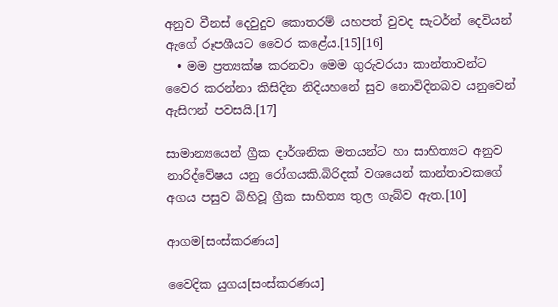අනුව වීනස් දෙවුදුව කොතරම් යහපත් වුවද සැටර්න් දෙවියන් ඇගේ රූපශීයට වෛර කළේය.[15][16]
  • මම ප්‍රත්‍යක්ෂ කරනවා මෙම ගුරුවරයා කාන්තාවන්ට වෛර කරන්නා කිසිදින නිදියහනේ සුව නොවිදිනබව යනුවෙන් ඇසිෆන් පවසයි.[17]

සාමාන්‍යයෙන් ග්‍රීක දාර්ශනික මතයන්ට හා සාහිත්‍යට අනුව නාරිද්වේෂය යනු රෝගයකි.බිරිදක් වශයෙන් කාන්තාවකගේ අගය පසුව බිහිවූ ග්‍රීක සාහිත්‍ය තුල ගැබ්ව ඇත.[10]

ආගම[සංස්කරණය]

වෛදික යුගය[සංස්කරණය]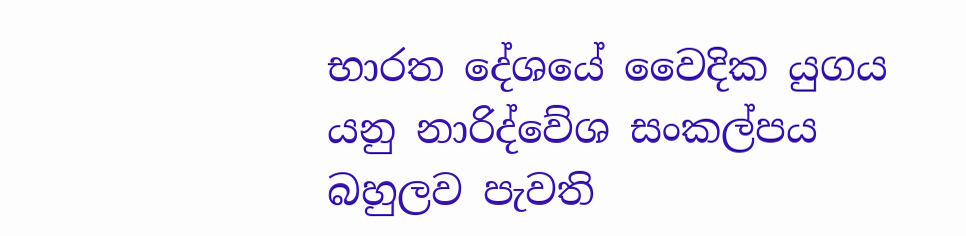භාරත දේශයේ වෛදික යුගය යනු නාරිද්වේශ සංකල්පය බහුලව පැවති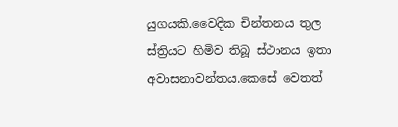යුගයකි.වෛදික චින්තනය තුල ස්ත්‍රියට හිමිව තිබූ ස්ථානය ඉතා අවාසනාවන්තය.කෙසේ වෙතත්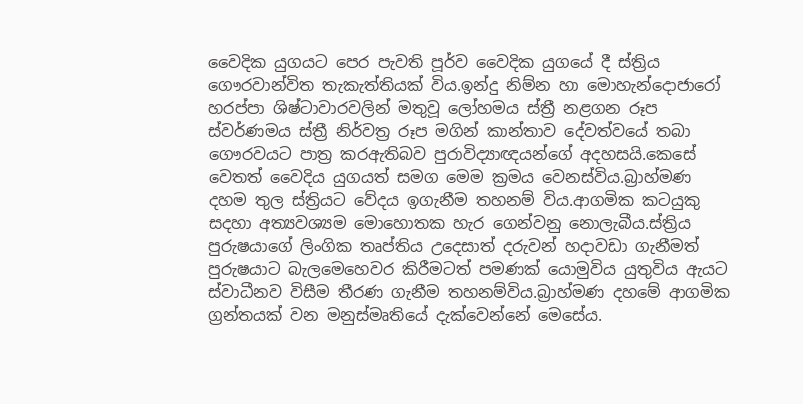වෛදික යුගයට පෙර පැවති පූර්ව වෛදික යුගයේ දී ස්ත්‍රිය ගෞරවාන්විත තැකැත්තියක් විය.ඉන්දු නිම්න හා මොහැන්දොජාරෝ හරප්පා ශිෂ්ටාවාරවලින් මතුවූ ලෝහමය ස්ත්‍රී නළගන රූප ස්වර්ණමය ස්ත්‍රී නිර්වත්‍ර රූප මගින් කාන්තාව දේවත්වයේ තබා ගෞරවයට පාත්‍ර කරඇතිබව පුරාවිද්‍යාඥයන්ගේ අදහසයි.කෙසේ වෙතත් වෛදිය යුගයත් සමග මෙම ක්‍රමය වෙනස්විය.බ්‍රාහ්මණ දහම තුල ස්ත්‍රියට වේදය ඉගැනීම තහනම් විය.ආගමික කටයුකු සදහා අත්‍යවශ්‍යම මොහොතක හැර ගෙන්වනු නොලැබීය.ස්ත්‍රිය පුරුෂයාගේ ලිංගික තෘප්තිය උදෙසාත් දරුවන් හදාවඩා ගැනීමත් පුරුෂයාට බැලමෙහෙවර කිරීමටත් පමණක් යොමුවිය යුතුවිය ඇයට ස්වාධීනව විසීම තීරණ ගැනීම තහනම්විය.බ්‍රාහ්මණ දහමේ ආගමික ග්‍රන්තයක් වන මනුස්මෘතියේ දැක්වෙන්නේ මෙසේය.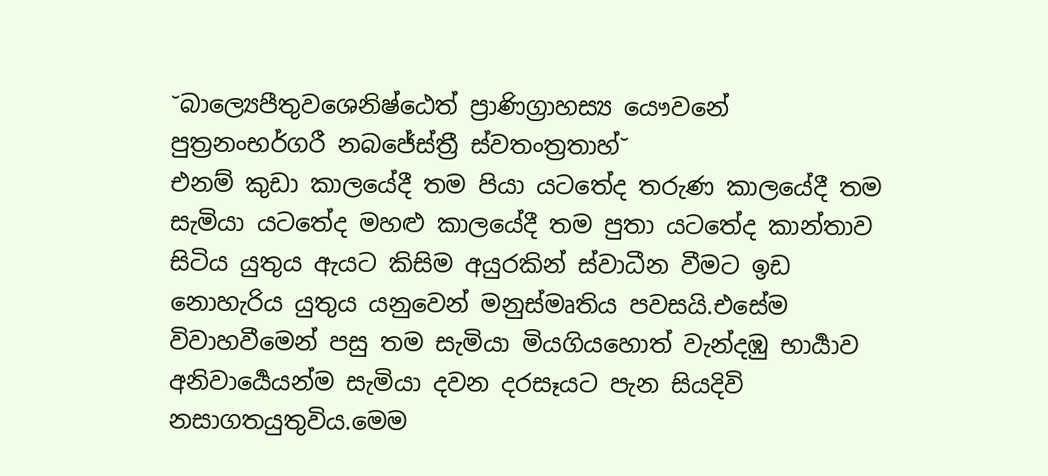˘බාල්‍යෙපීතුවශෙනිෂ්ඨෙත් ප්‍රාණිග්‍රාහස්‍ය යෞවනේ පුත්‍රනංභර්ගරී නබජේස්ත්‍රී ස්වතංත්‍රතාහ්˘
එනම් කුඩා කාලයේදී තම පියා යටතේද තරුණ කාලයේදී තම සැමියා යටතේද මහළු කාලයේදී තම පුතා යටතේද කාන්තාව සිටිය යුතුය ඇයට කිසිම අයුරකින් ස්වාධීන වීමට ඉඩ නොහැරිය යුතුය යනුවෙන් මනුස්මෘතිය පවසයි.එසේම විවාහවීමෙන් පසු තම සැමියා මියගියහොත් වැන්දඹු භාර්‍යාව අනිවාර්‍යෙයන්ම සැමියා දවන දරසෑයට පැන සියදිවි නසාගතයුතුවිය.මෙම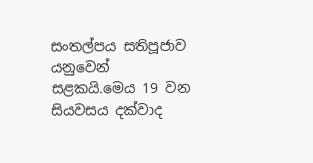සංතල්පය සතිපූජාව යනුවෙන් සළකයි.මෙය 19 වන සියවසය දක්වාද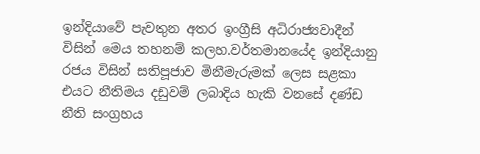ඉන්දියාවේ පැවතුන අතර ඉංග්‍රීසි අධිරාජ්‍යවාදීන් විසින් මෙය තහනම් කලහ.වර්තමානයේද ඉන්දියානු රජය විසින් සතිපූජාව මිනීමැරුමක් ලෙස සළකා එයට නීතිමය දඩුවම් ලබාදිය හැකි වනසේ දණ්ඩ නීති සංග්‍රහය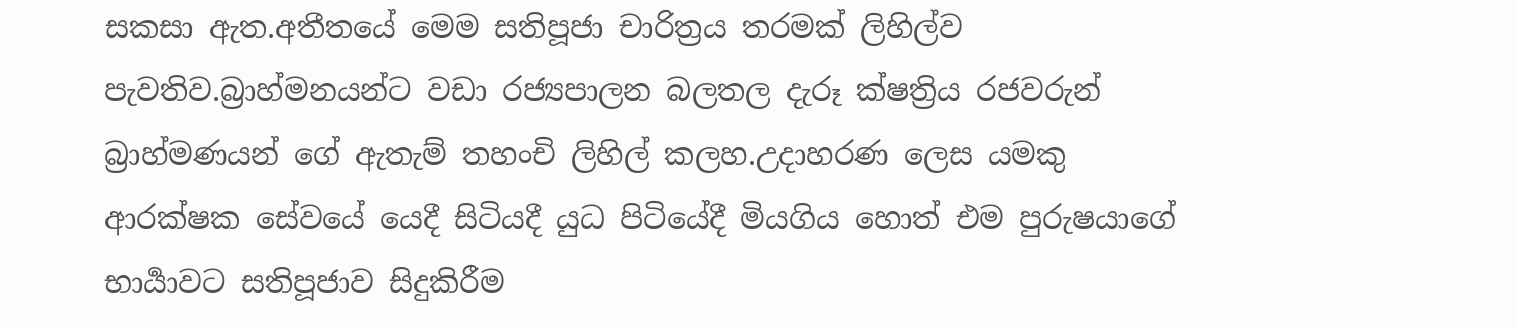සකසා ඇත.අතීතයේ මෙම සතිපූජා චාරිත්‍රය තරමක් ලිහිල්ව පැවතිව.බ්‍රාහ්මනයන්ට වඩා රජ්‍යපාලන බලතල දැරූ ක්ෂත්‍රිය රජවරුන් බ්‍රාහ්මණයන් ගේ ඇතැම් තහංචි ලිහිල් කලහ.උදාහරණ ලෙස යමකු ආරක්ෂක සේවයේ යෙදී සිටියදී යුධ පිටියේදී මියගිය හොත් එම පුරුෂයාගේ භාර්‍යාවට සතිපූජාව සිදුකිරීම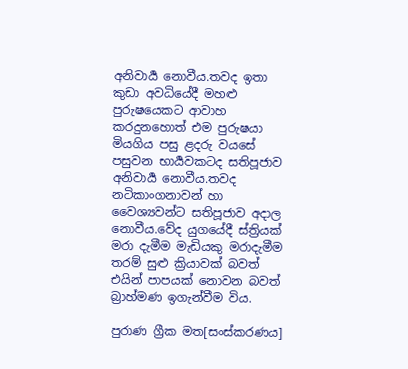අනිවාර්‍ය නොවීය.තවද ඉතා කුඩා අවධියේදී මහළු පුරුෂයෙකට ආවාහ කරදුනහොත් එම පුරුෂයා මියගිය පසු ළදරු වයසේ පසුවන භාර්‍යවකටද සතිපූජාව අනිවාර්‍ය නොවීය.තවද නටිකාංගනාවන් හා වෛශ්‍යවන්ට සතිපූජාව අදාල නොවීය.වේද යුගයේදී ස්ත්‍රියක් මරා දැමීම මැඩියකු මරාදැමීම තරම් සුළු ක්‍රියාවක් බවත් එයින් පාපයක් නොවන බවත් බ්‍රාහ්මණ ඉගැන්වීම විය.

පුරාණ ග්‍රීක මත[සංස්කරණය]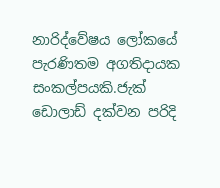නාරිද්වේෂය ලෝකයේ පැරණිතම අගතිදායක සංකල්පයකි.ජැක් ඩොලාඩ් දක්වන පරිදි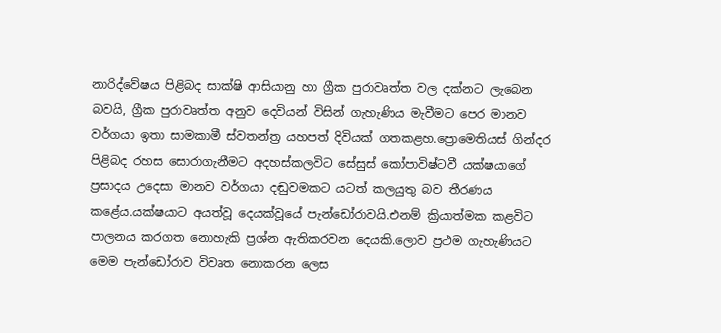නාරිද්වේෂය පිළිබද සාක්ෂි ආසියානු හා ග්‍රීක පුරාවෘත්ත වල දක්නට ලැබෙන බවයි, ග්‍රීක පුරාවෘත්ත අනුව දෙවියන් විසින් ගැහැණිය මැවීමට පෙර මානව වර්ගයා ඉතා සාමකාමී ස්වතන්ත්‍ර යහපත් දිවියක් ගතකළහ.ප්‍රොමෙතියස් ගින්දර පිළිබද රහස සොරාගැනීමට අදහස්කලවිට සේසුස් කෝපාවිෂ්ටවී යක්ෂයාගේ ප්‍රසාදය උදෙසා මානව වර්ගයා දඬුවමකට යටත් කලයුතු බව තීරණය කළේය.යක්ෂයාට අයත්වූ දෙයක්වූයේ පැන්ඩෝරාවයි.එනම් ක්‍රියාත්මක කළවිට පාලනය කරගත නොහැකි ප්‍රශ්න ඇතිකරවන දෙයකි.ලොව ප්‍රථම ගැහැණියට මෙම පැන්ඩෝරාව විවෘත නොකරන ලෙස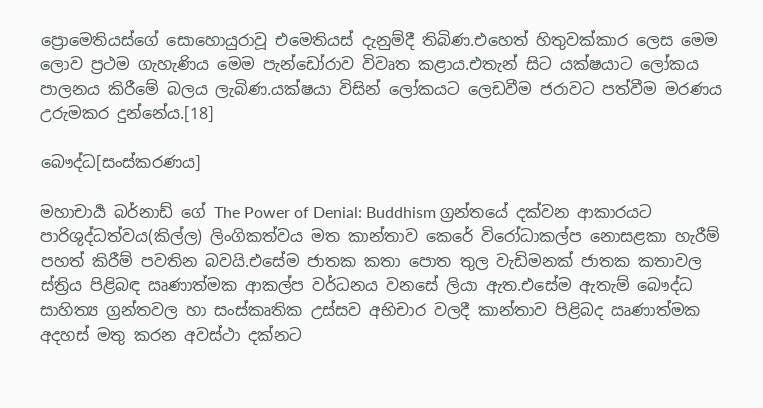ප්‍රොමෙතියස්ගේ සොහොයුරාවූ එමෙතියස් දැනුම්දී තිබිණ.එහෙත් හිතුවක්කාර ලෙස මෙම ලොව ප්‍රථම ගැහැණිය මෙම පැන්ඩෝරාව විවෘත කළාය.එතැන් සිට යක්ෂයාට ලෝකය පාලනය කිරීමේ බලය ලැබිණ.යක්ෂයා විසින් ලෝකයට ලෙඩවීම ජරාවට පත්වීම මරණය උරුමකර දුන්නේය.[18]

බෞද්ධ[සංස්කරණය]

මහාචාර්‍ය බර්නාඩ් ගේ The Power of Denial: Buddhism ග්‍රන්තයේ දක්වන ආකාරයට පාරිශුද්ධත්වය(කිල්ල) ලිංගිකත්වය මත කාන්තාව කෙරේ විරෝධාකල්ප නොසළකා හැරීම් පහත් කිරීම් පවතින බවයි.එසේම ජාතක කතා පොත තුල වැඩිමනක් ජාතක කතාවල ස්ත්‍රිය පිළිබඳ ඍණාත්මක ආකල්ප වර්ධනය වනසේ ලියා ඇත.එසේම ඇතැම් බෞද්ධ සාහිත්‍ය ග්‍රන්තවල හා සංස්කෘතික උස්සව අභිචාර වලදී කාන්තාව පිළිබද ඍණාත්මක අදහස් මතු කරන අවස්ථා දක්නට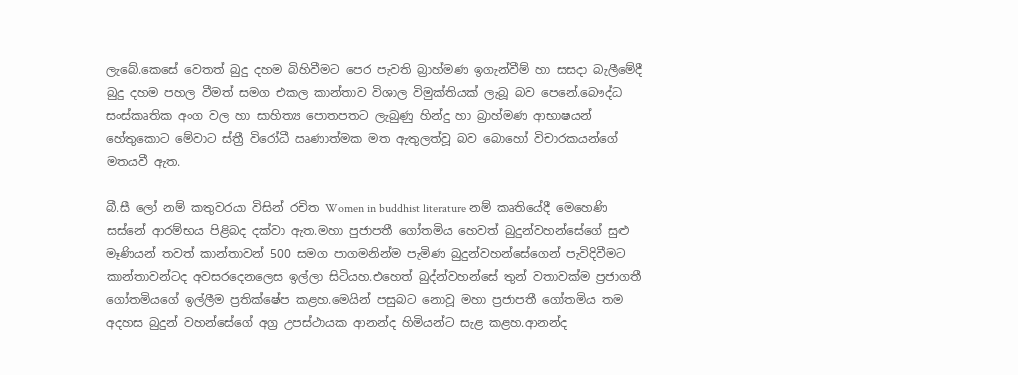ලැබේ.කෙසේ වෙතත් බුදු දහම බිහිවීමට පෙර පැවති බ්‍රාහ්මණ ඉගැන්වීම් හා සසදා බැලීමේදී බුදු දහම පහල වීමත් සමග එකල කාන්තාව විශාල විමුක්තියක් ලැබූ බව පෙනේ.බෞද්ධ සංස්කෘතික අංග වල හා සාහිත්‍ය පොතපතට ලැබුණු හින්දු හා බ්‍රාහ්මණ ආභාෂයන් හේතුකොට මේවාට ස්ත්‍රී විරෝධී ඍණාත්මක මත ඇතුලත්වූ බව බොහෝ විචාරකයන්ගේ මතයවී ඇත.

බී.සී ලෝ නම් කතුවරයා විසින් රචිත Women in buddhist literature නම් කෘතියේදී මෙහෙණි සස්නේ ආරම්භය පිළිබද දක්වා ඇත.මහා පුජාපතී ගෝතමිය හෙවත් බුදුන්වහන්සේගේ සුළු මෑණියන් තවත් කාන්තාවන් 500 සමග පාගමනින්ම පැමිණ බුදුන්වහන්සේගෙන් පැවිදිවීමට කාන්තාවන්ටද අවසරදෙනලෙස ඉල්ලා සිටියහ.එහෙත් බුද්න්වහන්සේ තුන් වතාවක්ම ප්‍රජාගතී ගෝතමියගේ ඉල්ලීම ප්‍රතික්ෂේප කළහ.මෙයින් පසුබට නොවූ මහා ප්‍රජාපතී ගෝතමිය තම අදහස බුදුන් වහන්සේගේ අග්‍ර උපස්ථායක ආනන්ද හිමියන්ට සැළ කළහ.ආනන්ද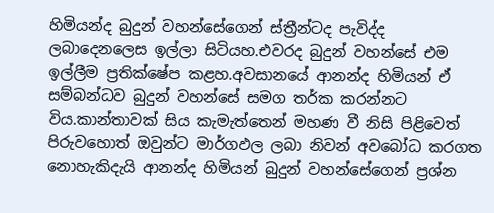හිමියන්ද බුදුන් වහන්සේගෙන් ස්ත්‍රීන්ටද පැවිද්ද ලබාදෙනලෙස ඉල්ලා සිටියහ.එවරද බුදුන් වහන්සේ එම ඉල්ලීම ප්‍රතික්ෂේප කළහ.අවසානයේ ආනන්ද හිමියන් ඒ සම්බන්ධව බුදුන් වහන්සේ සමග තර්ක කරන්නට විය.කාන්තාවක් සිය කැමැත්තෙන් මහණ වී නිසි පිළිවෙත් පිරුවහොත් ඔවුන්ට මාර්ගඵල ලබා නිවන් අවබෝධ කරගත නොහැකිදැයි ආනන්ද හිමියන් බුදුන් වහන්සේගෙන් ප්‍රශ්න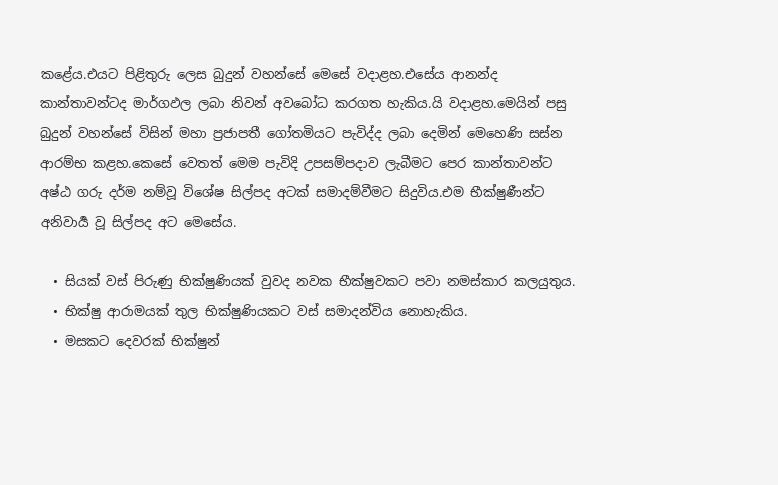කළේය.එයට පිළිතුරු ලෙස බුදුන් වහන්සේ මෙසේ වදාළහ.එසේය ආනන්ද කාන්තාවන්ටද මාර්ගඵල ලබා නිවන් අවබෝධ කරගත හැකිය.යි වදාළහ.මෙයින් පසු බුදුන් වහන්සේ විසින් මහා ප්‍රජාපතී ගෝතමියට පැවිද්ද ලබා දෙමින් මෙහෙණි සස්න ආරම්භ කළහ.කෙසේ වෙතත් මෙම පැවිදි උපසම්පදාව ලැබීමට පෙර කාන්තාවන්ට අෂ්ඨ ගරු දර්ම නම්වූ විශේෂ සිල්පද අටක් සමාදම්වීමට සිදුවිය.එම භීක්ෂුණීන්ට අනිවාර්‍ය වූ සිල්පද අට මෙසේය.

  • සියක් වස් පිරුණු භික්ෂුණියක් වුවද නවක භීක්ෂුවකට පවා නමස්කාර කලයුතුය.
  • භික්ෂු ආරාමයක් තුල භික්ෂුණියකට වස් සමාදන්විය නොහැකිය.
  • මසකට දෙවරක් භික්ෂුන්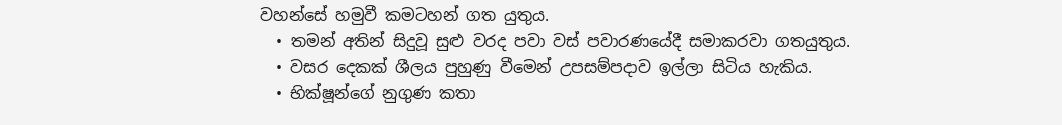වහන්සේ හමුවී කමටහන් ගත යුතුය.
  • තමන් අතින් සිදුවූ සුළු වරද පවා වස් පවාරණයේදී සමාකරවා ගතයුතුය.
  • වසර දෙකක් ශීලය පුහුණු වීමෙන් උපසම්පදාව ඉල්ලා සිටිය හැකිය.
  • භික්ෂූන්ගේ නුගුණ කතා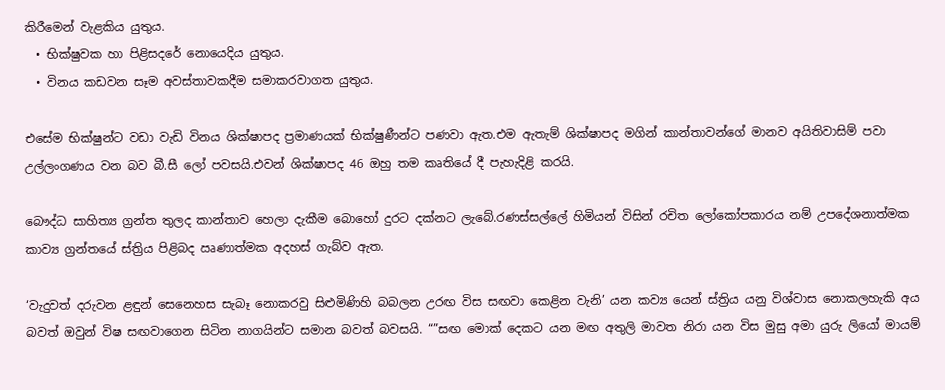කිරීමෙන් වැළකිය යුතුය.
  • භික්ෂුවක හා පිළිසදරේ නොයෙදිය යුතුය.
  • විනය කඩවන සෑම අවස්තාවකදීම සමාකරවාගත යුතුය.

එසේම භික්ෂුන්ට වඩා වැඩි විනය ශික්ෂාපද ප්‍රමාණයක් භික්ෂුණීන්ට පණවා ඇත.එම ඇතැම් ශික්ෂාපද මගින් කාන්තාවන්ගේ මානව අයිතිවාසිම් පවා උල්ලංගණය වන බව බී.සී ලෝ පවසයි.එවන් ශික්ෂාපද 46 ඔහු තම කෘතියේ දී පැහැදිළි කරයි.

බෞද්ධ සාහිත්‍ය ග්‍රන්ත තුලද කාන්තාව හෙලා දැකීම බොහෝ දුරට දක්නට ලැබේ.රණස්සල්ලේ හිමියන් විසින් රචිත ලෝකෝපකාරය නම් උපදේශනාත්මක කාව්‍ය ග්‍රන්තයේ ස්ත්‍රිය පිළිබද ඍණාත්මක අදහස් ගැබ්ව ඇත.

‘වැදුවත් දරුවන ළඳුන් සෙනෙහස සැබෑ නොකරවු සිළුමිණිහි බබලන උරඟ විස සඟවා කෙළින වැනි’ යන කව්‍ය යෙන් ස්ත්‍රිය යනු විශ්වාස නොකලහැකි අය බවත් ඔවුන් විෂ සඟවාගෙන සිටින නාගයින්ට සමාන බවත් බවසයි. “”සඟ මොක් දෙකට යන මඟ අතුලි මාවත නිරා යන විස මුසු අමා යුරු ලියෝ මායම්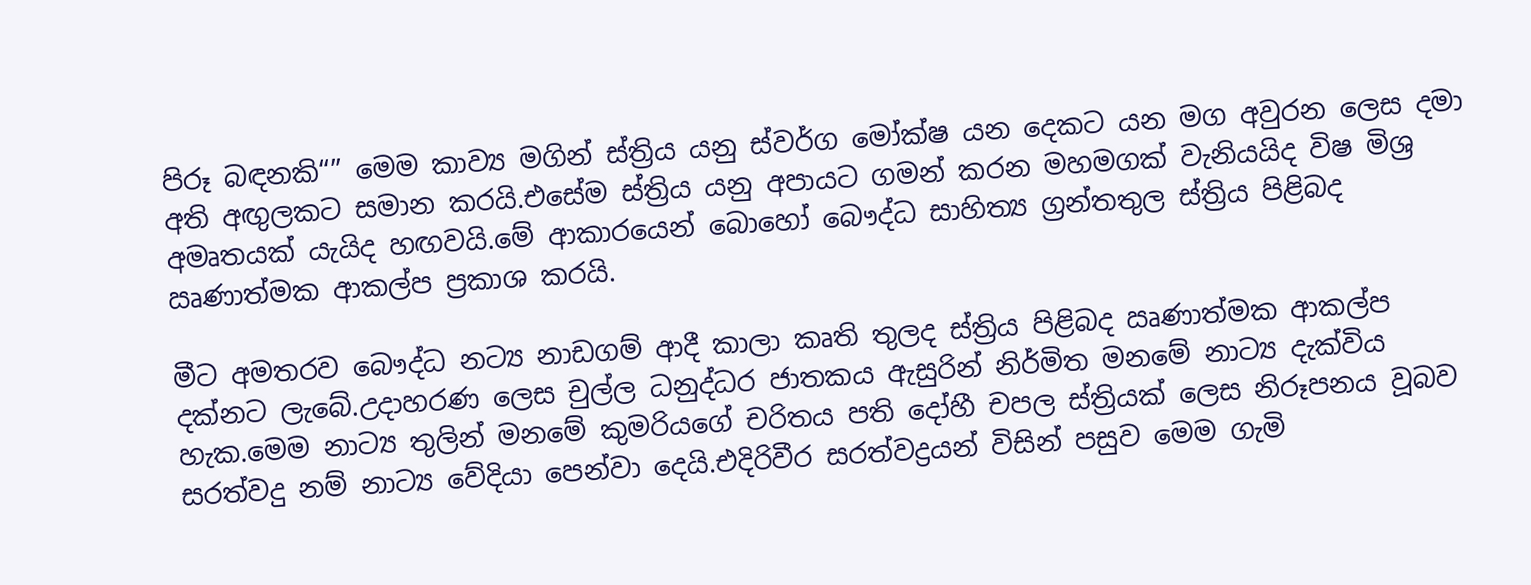පිරූ බඳනකි“” මෙම කාව්‍ය මගින් ස්ත්‍රිය යනු ස්වර්ග මෝක්ෂ යන දෙකට යන මග අවුරන ලෙස දමා අති අඟුලකට සමාන කරයි.එසේම ස්ත්‍රිය යනු අපායට ගමන් කරන මහමගක් වැනියයිද විෂ මිශ්‍ර අමෘතයක් යැයිද හඟවයි.මේ ආකාරයෙන් බොහෝ බෞද්ධ සාහිත්‍ය ග්‍රන්තතුල ස්ත්‍රිය පිළිබද ඍණාත්මක ආකල්ප ප්‍රකාශ කරයි.

මීට අමතරව බෞද්ධ නට්‍ය නාඩගම් ආදී කාලා කෘති තුලද ස්ත්‍රිය පිළිබද ඍණාත්මක ආකල්ප දක්නට ලැබේ.උදාහරණ ලෙස චුල්ල ධනුද්ධර ජාතකය ඇසුරින් නිර්මිත මනමේ නාට්‍ය දැක්විය හැක.මෙම නාට්‍ය තුලින් මනමේ කුමරියගේ චරිතය පති දෝහී චපල ස්ත්‍රියක් ලෙස නිරූපනය වූබව සරත්වදු නම් නාට්‍ය වේදියා පෙන්වා දෙයි.එදිරිවීර සරත්වද්‍රයන් විසින් පසුව මෙම ගැමි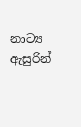නාට්‍ය ඇසුරින්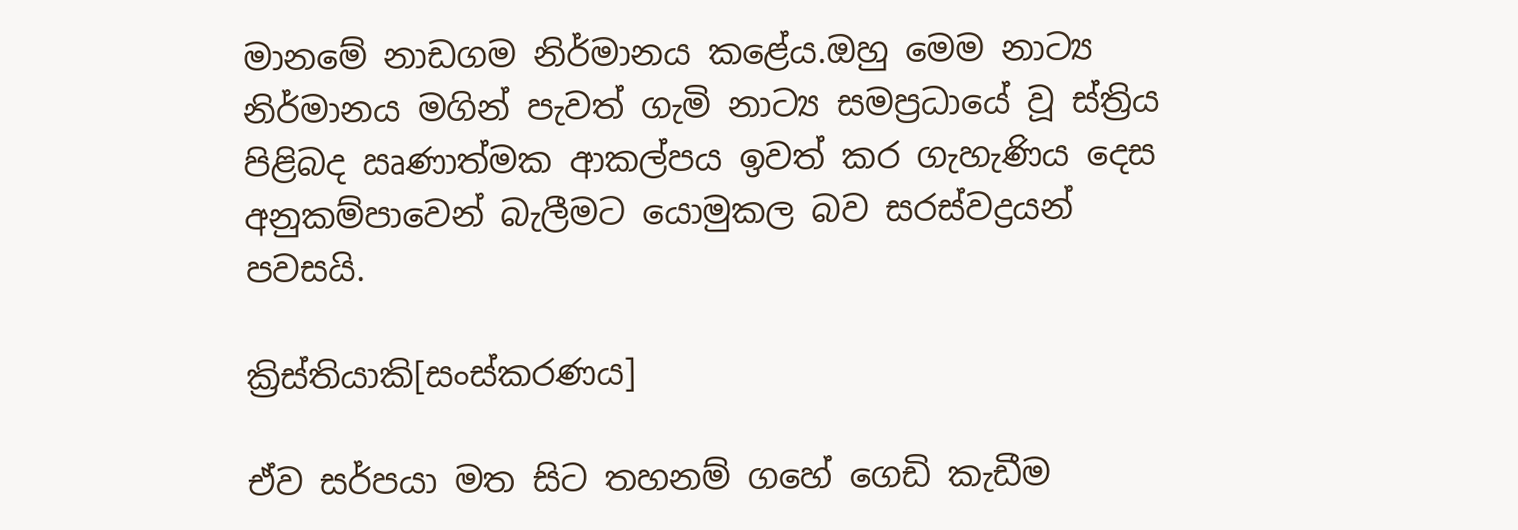මානමේ නාඩගම නිර්මානය කළේය.ඔහු මෙම නාට්‍ය නිර්මානය මගින් පැවත් ගැමි නාට්‍ය සමප්‍රධායේ වූ ස්ත්‍රිය පිළිබද ඍණාත්මක ආකල්පය ඉවත් කර ගැහැණිය දෙස අනුකම්පාවෙන් බැලීමට යොමුකල බව සරස්වද්‍රයන් පවසයි.

ක්‍රිස්තියාකි[සංස්කරණය]

ඒව සර්පයා මත සිට තහනම් ගහේ ගෙඩි කැඩීම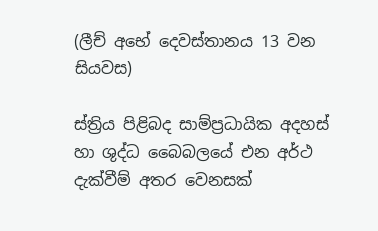(ලීච් අභේ දෙවස්තානය 13 වන සියවස)

ස්ත්‍රිය පිළිබද සාම්ප්‍රධායික අදහස් හා ශුද්ධ බෛබලයේ එන අර්ථ දැක්වීම් අතර වෙනසක්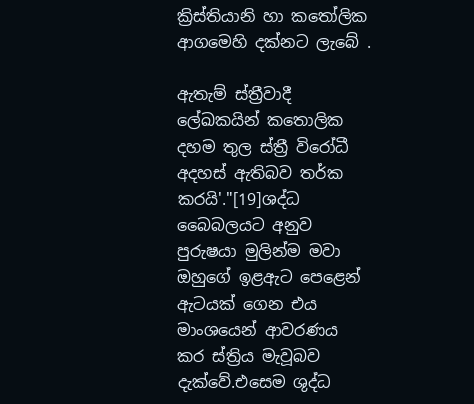ක්‍රිස්තියානි හා කතෝලික ආගමෙහි දක්නට ලැබේ .

ඇතැම් ස්ත්‍රීවාදී ලේඛකයින් කතොලික දහම තුල ස්ත්‍රී විරෝධී අදහස් ඇතිබව තර්ක කරයි'."[19]ශද්ධ බෛබලයට අනුව පුරුෂයා මුලින්ම මවා ඔහුගේ ඉළඇට පෙළෙන් ඇටයක් ගෙන එය මාංශයෙන් ආවරණය කර ස්ත්‍රිය මැවූබව දැක්වේ.එසෙම ශුද්ධ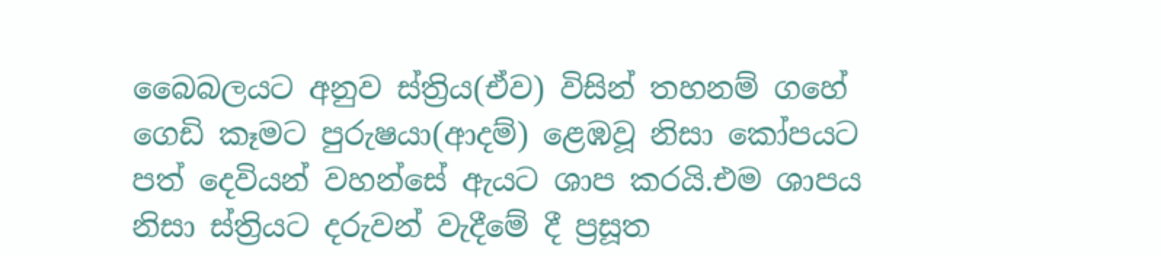බෛබලයට අනුව ස්ත්‍රිය(ඒව) විසින් තහනම් ගහේ ගෙඩි කෑමට පුරුෂයා(ආදම්) ළෙඹවූ නිසා කෝපයට පත් දෙවියන් වහන්සේ ඇයට ශාප කරයි.එම ශාපය නිසා ස්ත්‍රියට දරුවන් වැදීමේ දී ප්‍රසූත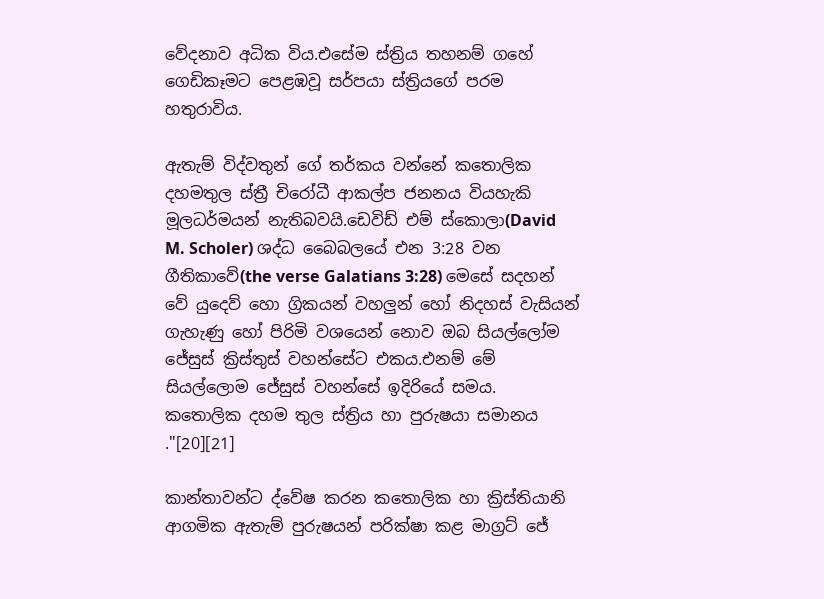වේදනාව අධික විය.එසේම ස්ත්‍රිය තහනම් ගහේ ගෙඩිකෑමට පෙළඹවූ සර්පයා ස්ත්‍රියගේ පරම හතුරාවිය.

ඇතැම් විද්වතුන් ගේ තර්කය වන්නේ කතොලික දහමතුල ස්ත්‍රී චිරෝධී ආකල්ප ජනනය වියහැකි මූලධර්මයන් නැතිබවයි.ඩෙවිඩ් එම් ස්කොලා(David M. Scholer) ශද්ධ බෛබලයේ එන 3:28 වන ගීතිකාවේ(the verse Galatians 3:28) මෙසේ සදහන් වේ යුදෙව් හො ග්‍රිකයන් වහලුන් හෝ නිදහස් වැසියන් ගැහැණු හෝ පිරිමි වශයෙන් නොව ඔබ සියල්ලෝම ජේසුස් ක්‍රිස්තුස් වහන්සේට එකය.එනම් මේ සියල්ලොම ජේසුස් වහන්සේ ඉදිරියේ සමය. කතොලික දහම තුල ස්ත්‍රිය හා පුරුෂයා සමානය ."[20][21]

කාන්තාවන්ට ද්වේෂ කරන කතොලික හා ක්‍රිස්තියානි ආගමික ඇතැම් පුරුෂයන් පරික්ෂා කළ මාග්‍රට් ජේ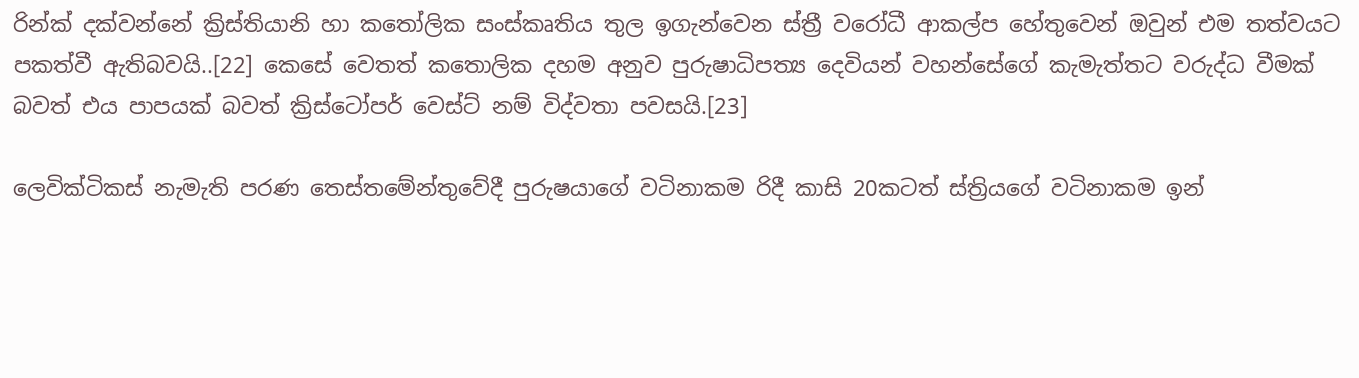රින්ක් දක්වන්නේ ක්‍රිස්තියානි හා කතෝලික සංස්කෘතිය තුල ඉගැන්වෙන ස්ත්‍රී වරෝධී ආකල්ප හේතුවෙන් ඔවුන් එම තත්වයට පකත්වී ඇතිබවයි..[22] කෙසේ වෙතත් කතොලික දහම අනුව පුරුෂාධිපත්‍ය දෙවියන් වහන්සේගේ කැමැත්තට වරුද්ධ වීමක් බවත් එය පාපයක් බවත් ක්‍රිස්ටෝපර් වෙස්ට් නම් විද්වතා පවසයි.[23]

ලෙවික්ටිකස් නැමැති පරණ තෙස්තමේන්තුවේදී පුරුෂයාගේ වටිනාකම රිදී කාසි 20කටත් ස්ත්‍රියගේ වටිනාකම ඉන්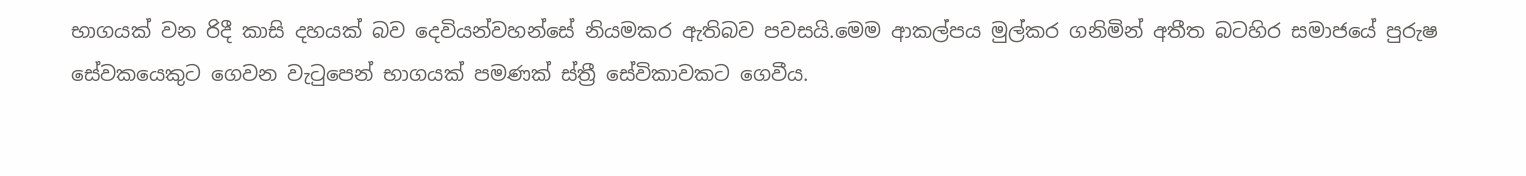භාගයක් වන රිදී කාසි දහයක් බව දෙවියන්වහන්සේ නියමකර ඇතිබව පවසයි.මෙම ආකල්පය මුල්කර ගනිමින් අතීත බටහිර සමාජයේ පුරුෂ සේවකයෙකුට ගෙවන වැටුපෙන් භාගයක් පමණක් ස්ත්‍රී සේවිකාවකට ගෙවීය.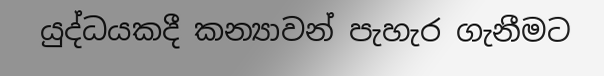යුද්ධයකදී කන්‍යාවන් පැහැර ගැනීමට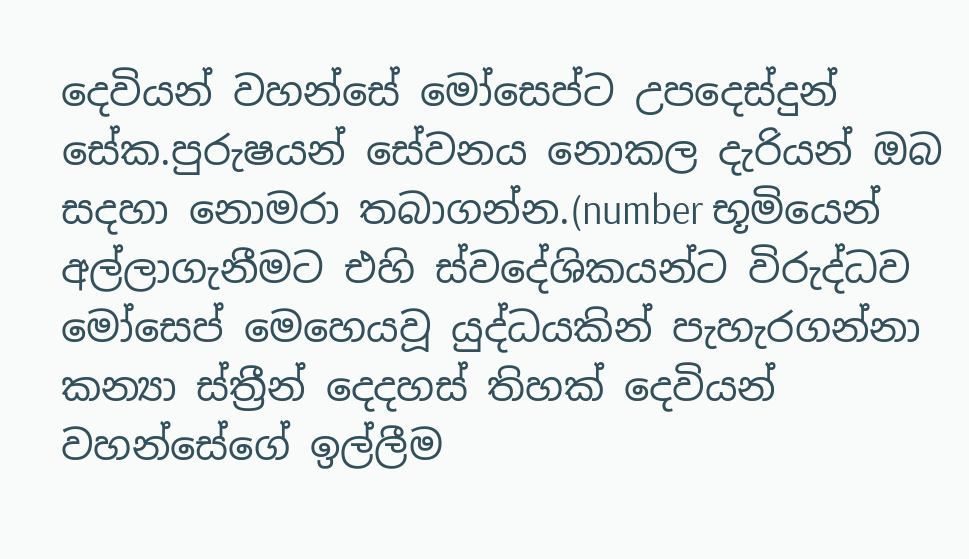දෙවියන් වහන්සේ මෝසෙප්ට උපදෙස්දුන් සේක.පුරුෂයන් සේවනය නොකල දැරියන් ඔබ සදහා නොමරා තබාගන්න.(number භූමියෙන් අල්ලාගැනීමට එහි ස්වදේශිකයන්ට විරුද්ධව මෝසෙප් මෙහෙයවූ යුද්ධයකින් පැහැරගන්නා කන්‍යා ස්ත්‍රීන් දෙදහස් තිහක් දෙවියන් වහන්සේගේ ඉල්ලීම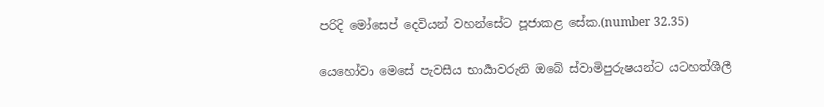පරිදි මෝසෙප් දෙවියන් වහන්සේට පූජාකළ සේක.(number 32.35)

යෙහෝවා මෙසේ පැවසීය භාර්‍යාවරුනි ඔබේ ස්වාමිපුරුෂයන්ට යටහත්ශීලී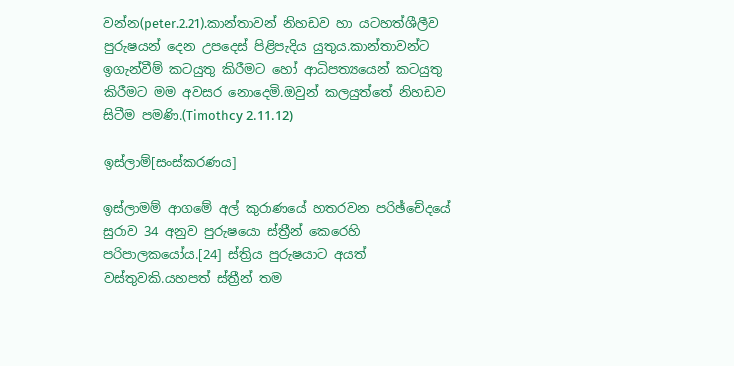වන්න(peter.2.21).කාන්තාවන් නිහඩව හා යටහත්ශීලීව පුරුෂයන් දෙන උපදෙස් පිළිපැදිය යුතුය.කාන්තාවන්ට ඉගැන්වීම් කටයුතු කිරීමට හෝ ආධිපත්‍යයෙන් කටයුතු කිරීමට මම අවසර නොදෙමි.ඔවුන් කලයුත්තේ නිහඩව සිටීම පමණි.(Timothсy 2.11.12)

ඉස්ලාම්[සංස්කරණය]

ඉස්ලාමම් ආගමේ අල් කුරාණයේ හතරවන පරිඡ්චේදයේ සුරාව 34 අනුව පුරුෂයො ස්ත්‍රීන් කෙරෙහි පරිපාලකයෝය.[24] ස්ත්‍රිය පුරුෂයාට අයත් වස්තුවකි.යහපත් ස්ත්‍රීන් තම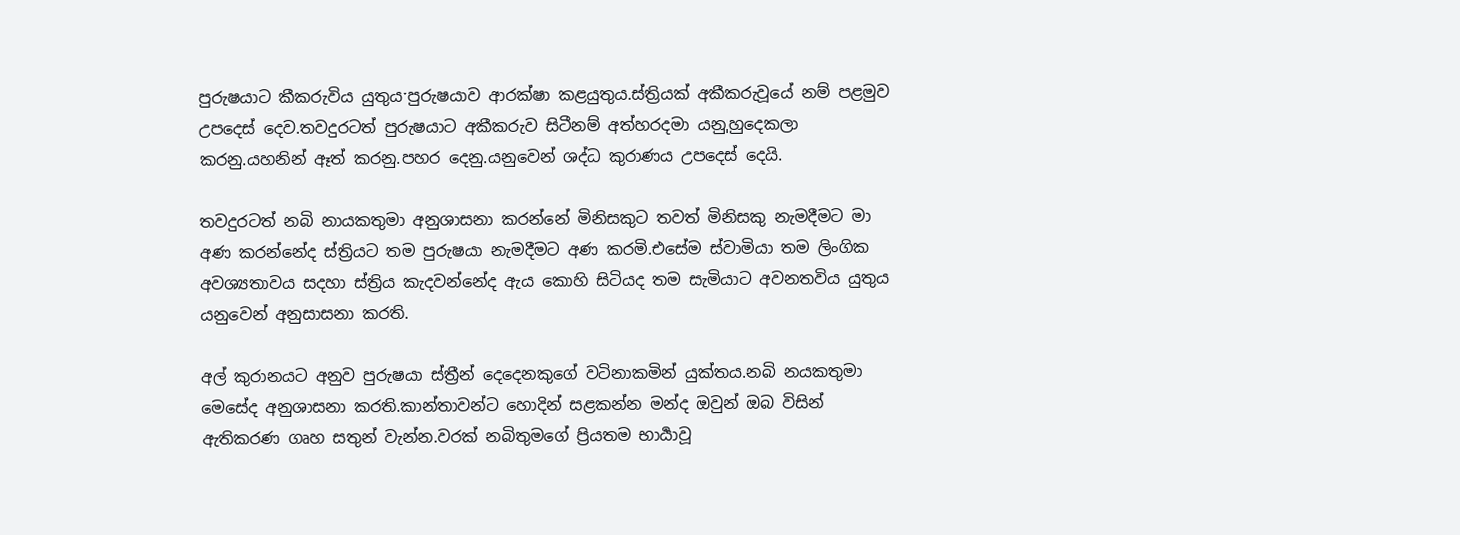පුරුෂයාට කීකරුවිය යුතුයˑපුරුෂයාව ආරක්ෂා කළයුතුය.ස්ත්‍රියක් අකීකරුවූයේ නම් පළමුව උපදෙස් දෙව.තවදුරටත් පුරුෂයාට අකීකරුව සිටීනම් අත්හරදමා යනුˌහුදෙකලා කරනු.යහනින් ඈත් කරනු.පහර දෙනු.යනුවෙන් ශද්ධ කුරාණය උපදෙස් දෙයි.

තවදුරටත් නබි නායකතුමා අනුශාසනා කරන්නේ මිනිසකුට තවත් මිනිසකු නැමදීමට මා අණ කරන්නේද ස්ත්‍රියට තම පුරුෂයා නැමදීමට අණ කරමි.එසේම ස්වාමියා තම ලිංගික අවශ්‍යතාවය සදහා ස්ත්‍රිය කැදවන්නේද ඇය කොහි සිටියද තම සැමියාට අවනතවිය යුතුය යනුවෙන් අනුසාසනා කරති.

අල් කුරානයට අනුව පුරුෂයා ස්ත්‍රීන් දෙදෙනකුගේ වටිනාකමින් යුක්තය.නබි නයකතුමා මෙසේද අනුශාසනා කරති.කාන්තාවන්ට හොදින් සළකන්න මන්ද ඔවුන් ඔබ විසින් ඇතිකරණ ගෘහ සතුන් වැන්න.වරක් නබිතුමගේ ප්‍රියතම භාර්‍යාවූ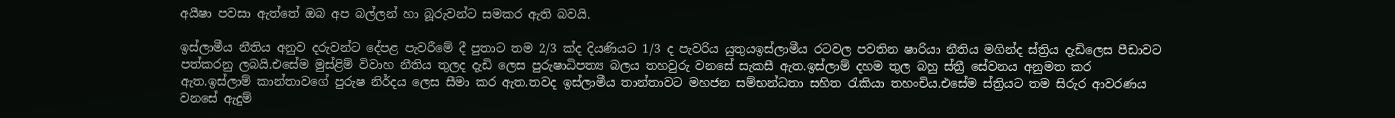අයීෂා පවසා ඇත්තේ ඔබ අප බල්ලන් හා බූරුවන්ට සමකර ඇති බවයි.

ඉස්ලාමීය නීතිය අනුව දරුවන්ට දේපළ පැවරීමේ දී පුතාට තම 2/3 ක්ද දියණියට 1/3 ද පැවරිය යුතුයඉස්ලාමීය රටවල පවතින ෂාරියා නීතිය මගින්ද ස්ත්‍රිය දැඩිලෙස පීඩාවට පත්කරනු ලබයි.එසේම මුස්ළිම් විවාහ නීතිය තුලද දැඩි ලෙස පුරුෂාධිපත්‍ය බලය තහවුරු වනසේ සැකසී ඇත.ඉස්ලාම් දහම තුල බහු ස්ත්‍රී සේවනය අනුමත කර ඇත.ඉස්ලාම් කාන්තාවගේ පුරුෂ නිර්දය ලෙස සීමා කර ඇත.තවද ඉස්ලාමීය තාන්තාවට මහජන සම්භන්ධතා සහිත රැකියා තහංචිය.එසේම ස්ත්‍රියට තම සිරුර ආවරණය වනසේ ඇදුම්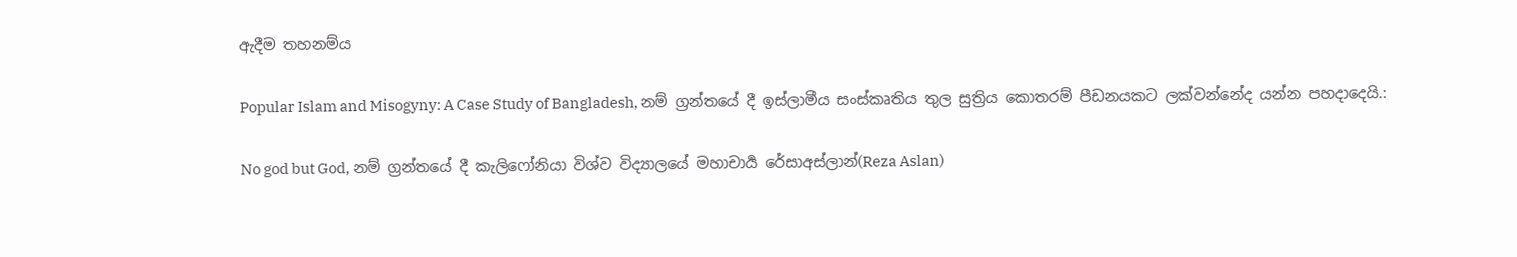ඇදීම තහනම්ය

Popular Islam and Misogyny: A Case Study of Bangladesh, නම් ග්‍රන්තයේ දී ඉස්ලාමීය සංස්කෘතිය තුල සුත්‍රිය කොතරම් පීඩනයකට ලක්වන්නේද යන්න පහදාදෙයි.:

No god but God, නම් ග්‍රන්තයේ දී කැලිෆෝනියා විශ්ව විද්‍යාලයේ මහාචාර්‍ය රේසාඅස්ලාන්(Reza Aslan)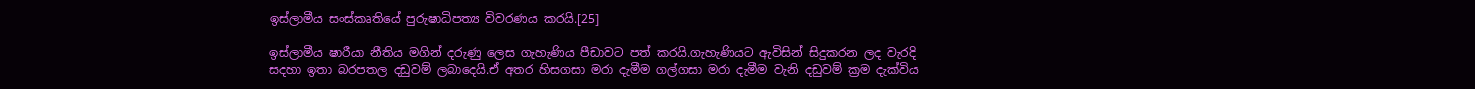ඉස්ලාමීය සංස්කෘතියේ පුරුෂාධිපත්‍ය විවරණය කරයි.[25]

ඉස්ලාමීය ෂාරීයා නීතිය මගින් දරුණු ලෙස ගැහැණිය පීඩාවට පත් කරයි.ගැහැණියට ඇවිසින් සිදුකරන ලද වැරදි සදහා ඉතා බරපතල දඩුවම් ලබාදෙයි.ඒ අතර හිසගසා මරා දැමීම ගල්ගසා මරා දැමීම වැනි දඩුවම් ක්‍රම දැක්විය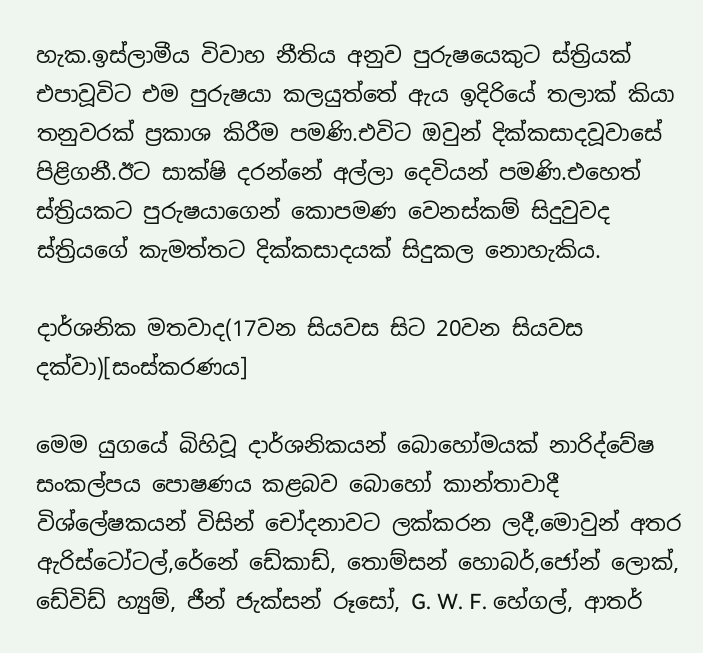හැක.ඉස්ලාමීය විවාහ නීතිය අනුව පුරුෂයෙකුට ස්ත්‍රියක් එපාවූවිට එම පුරුෂයා කලයුත්තේ ඇය ඉදිරියේ තලාක් කියා තනුවරක් ප්‍රකාශ කිරීම පමණි.එවිට ඔවුන් දික්කසාදවූවාසේ පිළිගනී.ඊට සාක්ෂි දරන්නේ අල්ලා දෙවියන් පමණි.එහෙත් ස්ත්‍රියකට පුරුෂයාගෙන් කොපමණ වෙනස්කම් සිදුවුවද ස්ත්‍රියගේ කැමත්තට දික්කසාදයක් සිදුකල නොහැකිය.

දාර්ශනික මතවාද(17වන සියවස සිට 20වන සියවස දක්වා)[සංස්කරණය]

මෙම යුගයේ බිහිවූ දාර්ශනිකයන් බොහෝමයක් නාරිද්වේෂ සංකල්පය පොෂණය කළබව බොහෝ කාන්තාවාදී විශ්ලේෂකයන් විසින් චෝදනාවට ලක්කරන ලදී,මොවුන් අතර ඇරිස්ටෝටල්,රේනේ ඩේකාඩ්, තොම්සන් හොබර්,ජෝන් ලොක්, ඩේවිඩ් හ්‍යුම්, ජීන් ජැක්සන් රූසෝ, G. W. F. හේගල්, ආතර්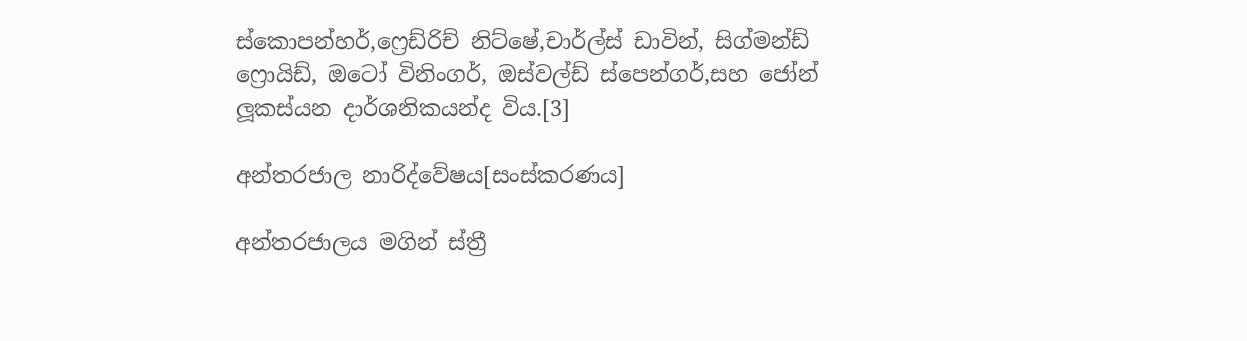ස්කොපන්හර්,ෆ්‍රෙඩ්රිච් නිට්ෂේ,චාර්ල්ස් ඩාවින්, සිග්මන්ඩ් ෆ්‍රොයිඩ්, ඔටෝ විනිංගර්, ඔස්වල්ඩ් ස්පෙන්ගර්,සහ ජෝන් ලූකස්යන දාර්ශනිකයන්ද විය.[3]

අන්තරජාල නාරිද්වේෂය[සංස්කරණය]

අන්තරජාලය මගින් ස්ත්‍රී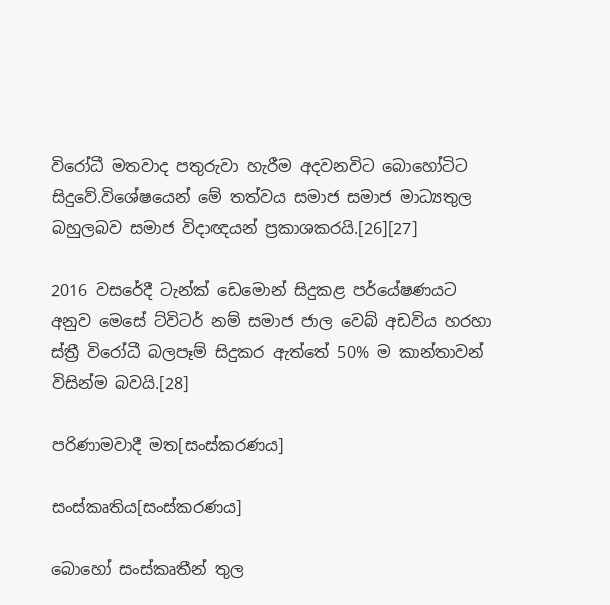විරෝධී මතවාද පතුරුවා හැරීම අදවනවිට බොහෝටිට සිදුවේ.විශේෂයෙන් මේ තත්වය සමාජ සමාජ මාධ්‍යතුල බහුලබව සමාජ විදාඥයන් ප්‍රකාශකරයි.[26][27]

2016 වසරේදී ටැන්ක් ඩෙමොන් සිදුකළ පර්යේෂණයට අනුව මෙසේ ට්විටර් නම් සමාජ ජාල වෙබ් අඩවිය හරහා ස්ත්‍රී විරෝධී බලපෑම් සිදුකර ඇත්තේ 50% ම කාන්තාවන් විසින්ම බවයි.[28]

පරිණාමවාදී මත[සංස්කරණය]

සංස්කෘතිය[සංස්කරණය]

බොහෝ සංස්කෘතීන් තුල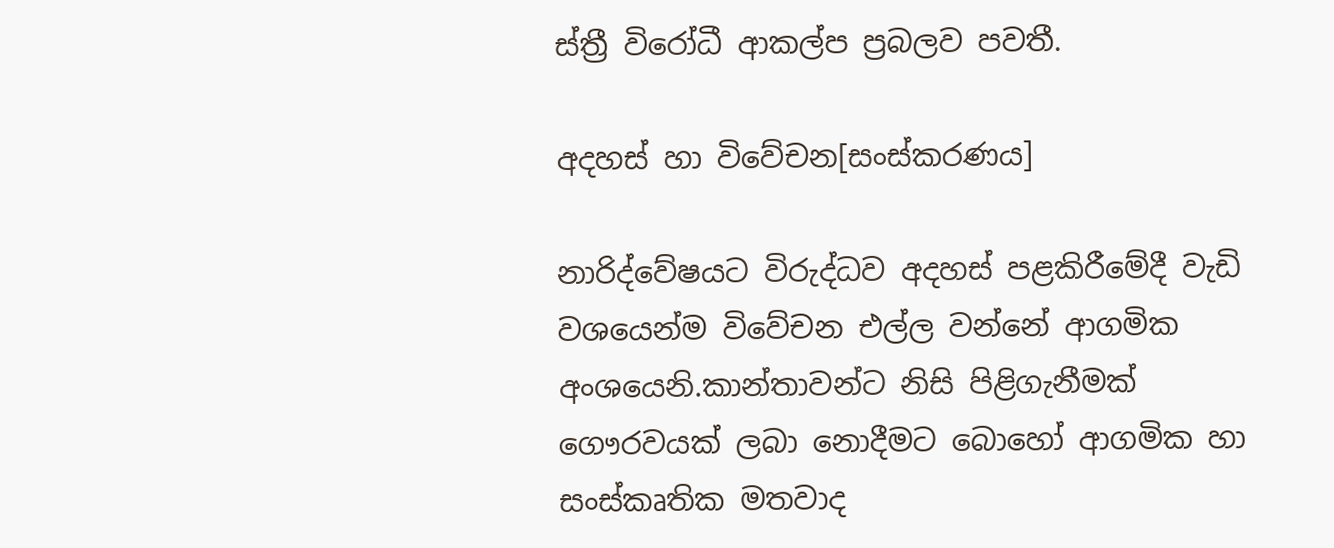ස්ත්‍රී විරෝධී ආකල්ප ප්‍රබලව පවතී.

අදහස් හා විවේචන[සංස්කරණය]

නාරිද්වේෂයට විරුද්ධව අදහස් පළකිරීමේදී වැඩි වශයෙන්ම විවේචන එල්ල වන්නේ ආගමික අංශයෙනි.කාන්තාවන්ට නිසි පිළිගැනීමක් ගෞරවයක් ලබා නොදීමට බොහෝ ආගමික හා සංස්කෘතික මතවාද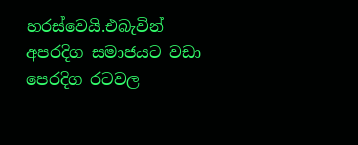හරස්වෙයි.එබැවින් අපරදිග සමාජයට වඩා පෙරදිග රටවල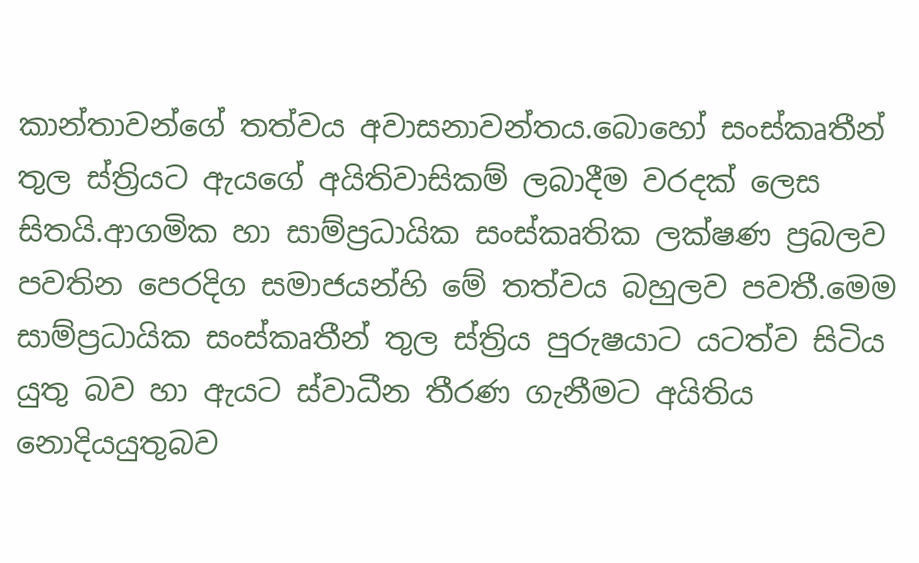කාන්තාවන්ගේ තත්වය අවාසනාවන්තය.බොහෝ සංස්කෘතීන් තුල ස්ත්‍රියට ඇයගේ අයිතිවාසිකම් ලබාදීම වරදක් ලෙස සිතයි.ආගමික හා සාම්ප්‍රධායික සංස්කෘතික ලක්ෂණ ප්‍රබලව පවතින පෙරදිග සමාජයන්හි මේ තත්වය බහුලව පවතී.මෙම සාම්ප්‍රධායික සංස්කෘතීන් තුල ස්ත්‍රිය පුරුෂයාට යටත්ව සිටිය යුතු බව හා ඇයට ස්වාධීන තීරණ ගැනීමට අයිතිය නොදියයුතුබව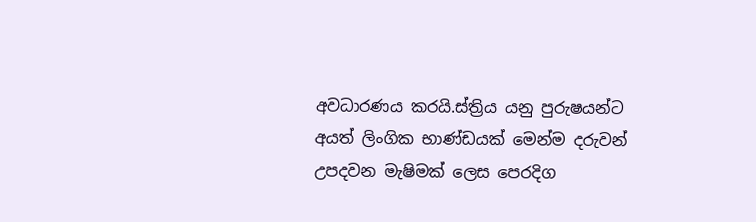අවධාරණය කරයි.ස්ත්‍රිය යනු පුරුෂයන්ට අයත් ලිංගික භාණ්ඩයක් මෙන්ම දරුවන් උපදවන මැෂිමක් ලෙස පෙරදිග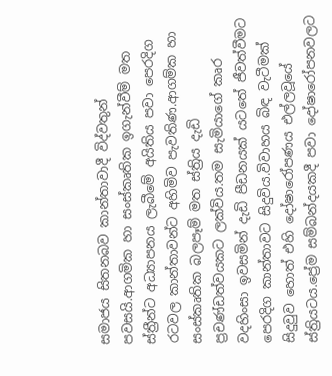සමාජය සිතනබව කාන්තාවාදී විද්වතුන් පවසයි.ආගමික හා සංස්කෘතික ඉගැන්වීම් මත ස්ත්‍රීන්ට අධ්‍යාපනය ලැබීමේ අයිතිය පවා පෙරදිග රටවල කාන්තාවන්ට අහිමිව පැවතිණ.ආගම්ක හා සංස්කෘතික බලපෑම් මත ස්ත්‍රිය දැඩි ප්‍රචණ්ඩත්වයකට ලක්විය.තම සැමියාගේ කෘර වදහිංසා ඉවසමින් දැඩි පීඩනයක් යටතේ ජීවත්වීමට පෙරදිග කාන්තාවට සිදුවිය.විවාහය බිඳ වැටීමක් සිදුවුව හොත් එහි දෝෂාරෝපණය එල්ලවූයේ ස්ත්‍රියටය.ප්‍රේම සම්බන්දයකදී පවා දෝෂාරෝපනවලට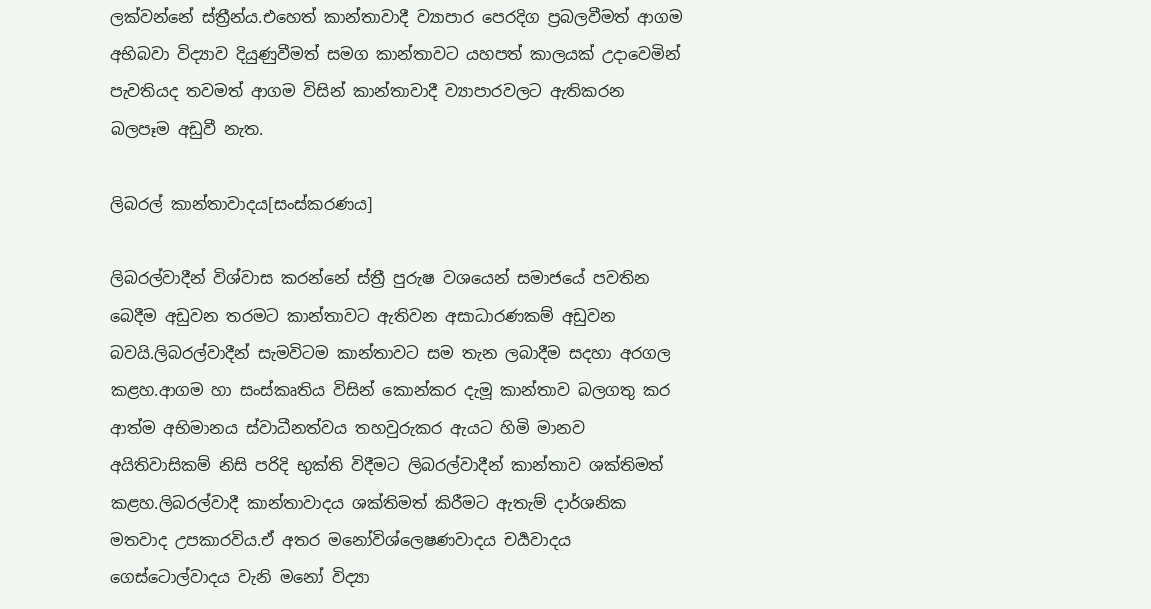ලක්වන්නේ ස්ත්‍රීන්ය.එහෙත් කාන්තාවාදී ව්‍යාපාර පෙරදිග ප්‍රබලවීමත් ආගම අභිබවා විද්‍යාව දියුණුවීමත් සමග කාන්තාවට යහපත් කාලයක් උදාවෙමින් පැවතියද තවමත් ආගම විසින් කාන්තාවාදී ව්‍යාපාරවලට ඇතිකරන බලපෑම අඩුවී නැත.

ලිබරල් කාන්තාවාදය[සංස්කරණය]

ලිබරල්වාදීන් විශ්වාස කරන්නේ ස්ත්‍රී පුරුෂ වශයෙන් සමාජයේ පවතින බෙදීම අඩුවන තරමට කාන්තාවට ඇතිවන අසාධාරණකම් අඩුවන බවයි.ලිබරල්වාදීන් සැමවිටම කාන්තාවට සම තැන ලබාදීම සදහා අරගල කළහ.ආගම හා සංස්කෘතිය විසින් කොන්කර දැමූ කාන්තාව බලගතු කර ආත්ම අභිමානය ස්වාධීනත්වය තහවුරුකර ඇයට හිමි මානව අයිතිවාසිකම් නිසි පරිදි භුක්ති විදීමට ලිබරල්වාදීන් කාන්තාව ශක්තිමත් කළහ.ලිබරල්වාදී කාන්තාවාදය ශක්තිමත් කිරීමට ඇතැම් දාර්ශනික මතවාද උපකාරවිය.ඒ අතර මනෝවිශ්ලෙෂණවාදය චර්‍යවාදය ගෙස්ටොල්වාදය වැනි මනෝ විද්‍යා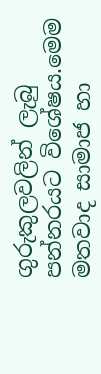ගුරුකුලවලින් ලැබු පන්නරයට විශේෂය.මෙම මතවාද සාමාජ හා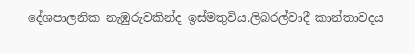දේශපාලනික නැඹුරුවකින්ද ඉස්මතුවිය.ලිබරල්වාදී කාන්තාවදය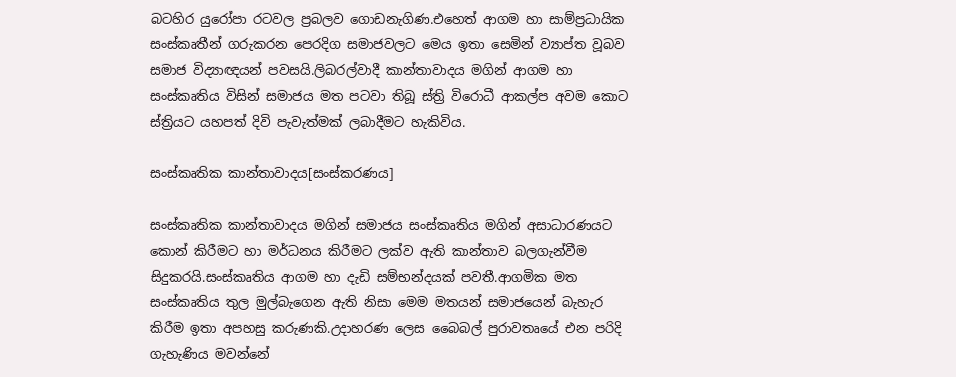බටහිර යුරෝපා රටවල ප්‍රබලව ගොඩනැගිණ.එහෙත් ආගම හා සාම්ප්‍රධායික සංස්කෘතීන් ගරුකරන පෙරදිග සමාජවලට මෙය ඉතා සෙමින් ව්‍යාප්ත වූබව සමාජ විද්‍යාඥයන් පවසයි.ලිබරල්වාදී කාන්තාවාදය මගින් ආගම හා සංස්කෘතිය විසින් සමාජය මත පටවා තිබූ ස්ත්‍රි විරොධී ආකල්ප අවම කොට ස්ත්‍රියට යහපත් දිවි පැවැත්මක් ලබාදීමට හැකිවිය.

සංස්කෘතික කාන්තාවාදය[සංස්කරණය]

සංස්කෘතික කාන්තාවාදය මගින් සමාජය සංස්කෘතිය මගින් අසාධාරණයට කොන් කිරීමට හා මර්ධනය කිරීමට ලක්ව ඇති කාන්තාව බලගැන්වීම සිදුකරයි.සංස්කෘතිය ආගම හා දැඩි සම්භන්දයක් පවතී.ආගමික මත සංස්කෘතිය තුල මුල්බැගෙන ඇති නිසා මෙම මතයන් සමාජයෙන් බැහැර කිරීම ඉතා අපහසු කරුණකි.උදාහරණ ලෙස බෛබල් පුරාවතෘයේ එන පරිදි ගැහැණිය මවන්නේ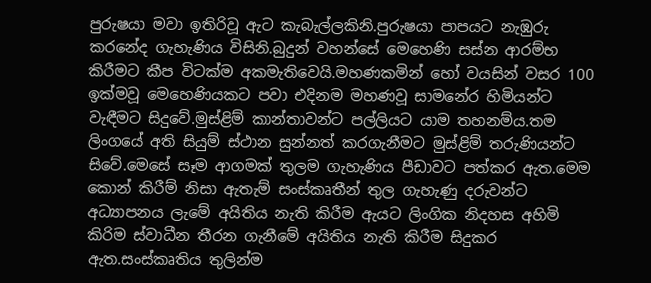පුරුෂයා මවා ඉතිරිවූ ඇට කැබැල්ලකිනි.පුරුෂයා පාපයට නැඹුරු කරනේද ගැහැණිය විසිනි.බුදුන් වහන්සේ මෙහෙණි සස්න ආරම්භ කිරීමට කීප විටක්ම අකමැතිවෙයි.මහණකමින් හෝ වයසින් වසර 100 ඉක්මවූ මෙහෙණියකට පවා එදිනම මහණවූ සාමනේර හිමියන්ට වැඳීමට සිදුවේ.මුස්ළිම් කාන්තාවන්ට පල්ලියට යාම තහනම්ය.තම ලිංගයේ අති සියුම් ස්ථාන සුන්නත් කරගැනීමට මුස්ළිම් තරුණියන්ට සිවේ.මෙසේ සෑම ආගමක් තුලම ගැහැණිය පීඩාවට පත්කර ඇත.මෙම කොන් කිරීම් නිසා ඇතැම් සංස්කෘතීන් තුල ගැහැණු දරුවන්ට අධ්‍යාපනය ලැමේ අයිතිය නැති කිරීම ඇයට ලිංගික නිදහස අහිමි කිරිම ස්වාධීන තීරන ගැනීමේ අයිතිය නැති කිරීම සිදුකර ඇත.සංස්කෘතිය තුලින්ම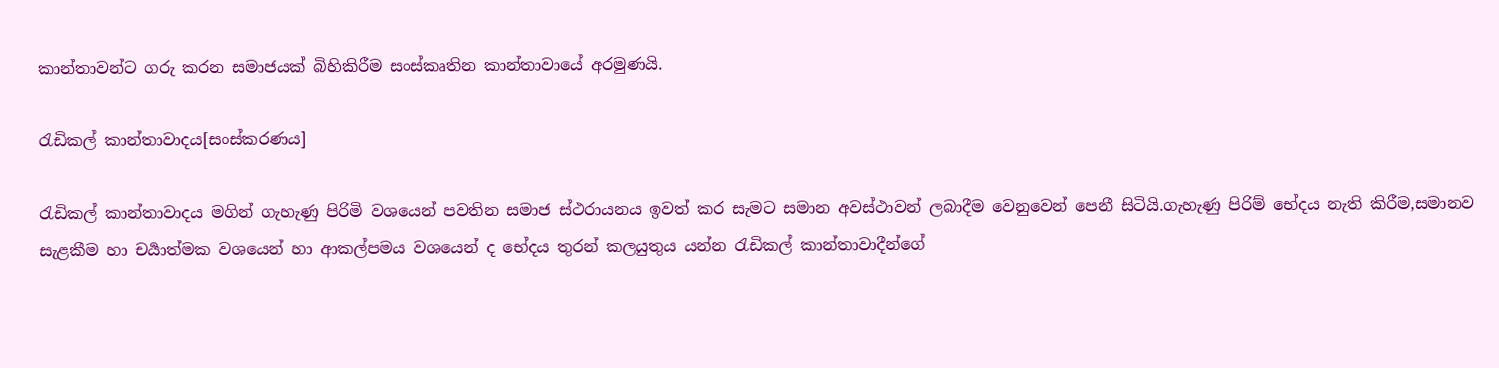කාන්තාවන්ට ගරු කරන සමාජයක් බිහිකිරීම සංස්කෘතින කාන්තාවායේ අරමුණයි.

රැඩිකල් කාන්තාවාදය[සංස්කරණය]

රැඩිකල් කාන්තාවාදය මගින් ගැහැණු පිරිමි වශයෙන් පවතින සමාජ ස්ථරායනය ඉවත් කර සැමට සමාන අවස්ථාවන් ලබාදීම වෙනුවෙන් පෙනී සිටියි.ගැහැණු පිරිම් භේදය නැති කිරීම,සමානව සැළකීම හා චර්‍යාත්මක වශයෙන් හා ආකල්පමය වශයෙන් ද භේදය තුරන් කලයුතුය යන්න රැඩිකල් කාන්තාවාදීන්ගේ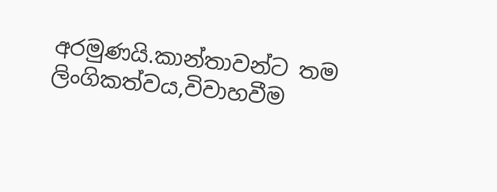අරමුණයි.කාන්තාවන්ට තම ලිංගිකත්වය,විවාහවීම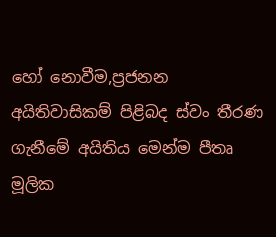හෝ නොවීම,ප්‍රජනන අයිතිවාසිකම් පිළිබද ස්වං තීරණ ගැනීමේ අයිතිය මෙන්ම පීතෘ මූලික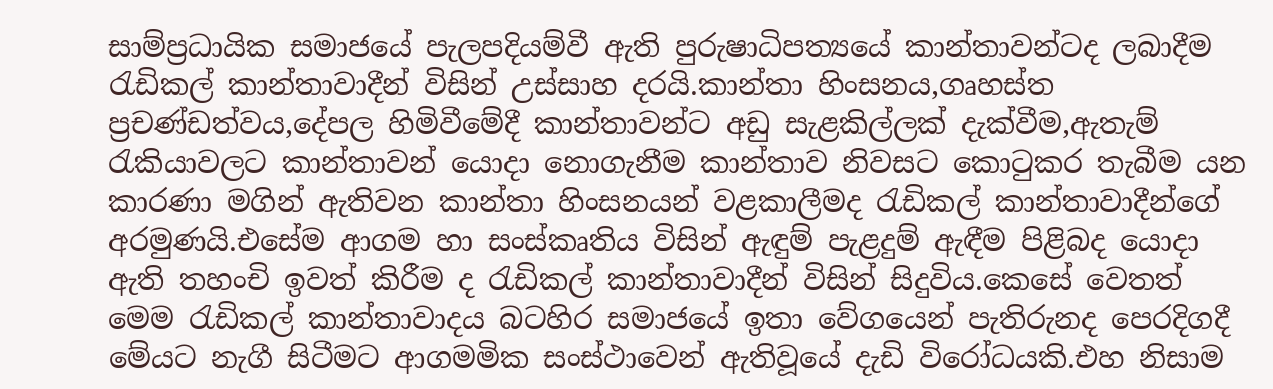සාම්ප්‍රධායික සමාජයේ පැලපදියම්වී ඇති පුරුෂාධිපත්‍යයේ කාන්තාවන්ටද ලබාදීම රැඩිකල් කාන්තාවාදීන් විසින් උස්සාහ දරයි.කාන්තා හිංසනය,ගෘහස්ත ප්‍රචණ්ඩත්වය,දේපල හිමිවීමේදී කාන්තාවන්ට අඩු සැළකිල්ලක් දැක්වීම,ඇතැම් රැකියාවලට කාන්තාවන් යොදා නොගැනීම කාන්තාව නිවසට කොටුකර තැබීම යන කාරණා මගින් ඇතිවන කාන්තා හිංසනයන් වළකාලීමද රැඩිකල් කාන්තාවාදීන්ගේ අරමුණයි.එසේම ආගම හා සංස්කෘතිය විසින් ඇඳුම් පැළදුම් ඇඳීම පිළිබද යොදා ඇති තහංචි ඉවත් කිරීම ද රැඩිකල් කාන්තාවාදීන් විසින් සිදුවිය.කෙසේ වෙතත් මෙම රැඩිකල් කාන්තාවාදය බටහිර සමාජයේ ඉතා වේගයෙන් පැතිරුනද පෙරදිගදී මේයට නැගී සිටීමට ආගමමික සංස්ථාවෙන් ඇතිවූයේ දැඩි විරෝධයකි.එහ නිසාම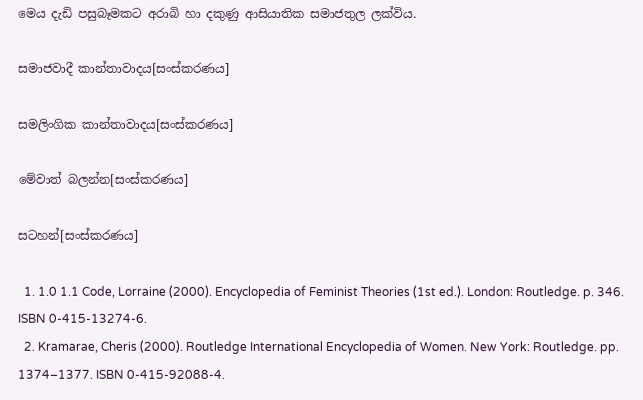මෙය දැඩි පසුබෑමකට අරාබි හා දකුණු ආසියාතික සමාජතුල ලක්විය.

සමාජවාදී කාන්තාවාදය[සංස්කරණය]

සමලිංගික කාන්තාවාදය[සංස්කරණය]

මේවාත් බලන්න[සංස්කරණය]

සටහන්[සංස්කරණය]

  1. 1.0 1.1 Code, Lorraine (2000). Encyclopedia of Feminist Theories (1st ed.). London: Routledge. p. 346. ISBN 0-415-13274-6.
  2. Kramarae, Cheris (2000). Routledge International Encyclopedia of Women. New York: Routledge. pp. 1374–1377. ISBN 0-415-92088-4.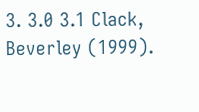3. 3.0 3.1 Clack, Beverley (1999).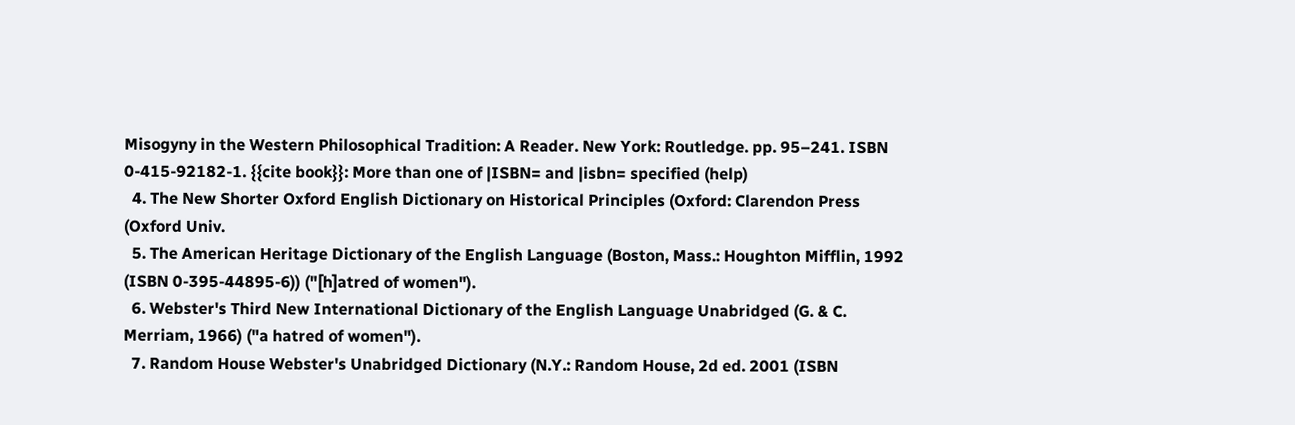Misogyny in the Western Philosophical Tradition: A Reader. New York: Routledge. pp. 95–241. ISBN 0-415-92182-1. {{cite book}}: More than one of |ISBN= and |isbn= specified (help)
  4. The New Shorter Oxford English Dictionary on Historical Principles (Oxford: Clarendon Press (Oxford Univ.
  5. The American Heritage Dictionary of the English Language (Boston, Mass.: Houghton Mifflin, 1992 (ISBN 0-395-44895-6)) ("[h]atred of women").
  6. Webster's Third New International Dictionary of the English Language Unabridged (G. & C. Merriam, 1966) ("a hatred of women").
  7. Random House Webster's Unabridged Dictionary (N.Y.: Random House, 2d ed. 2001 (ISBN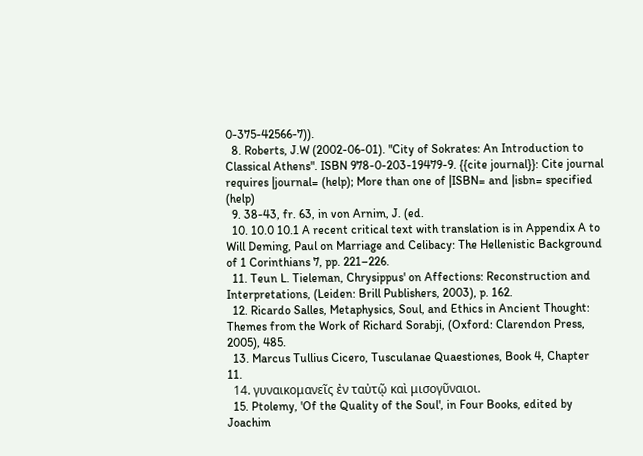0-375-42566-7)).
  8. Roberts, J.W (2002-06-01). "City of Sokrates: An Introduction to Classical Athens". ISBN 978-0-203-19479-9. {{cite journal}}: Cite journal requires |journal= (help); More than one of |ISBN= and |isbn= specified (help)
  9. 38-43, fr. 63, in von Arnim, J. (ed.
  10. 10.0 10.1 A recent critical text with translation is in Appendix A to Will Deming, Paul on Marriage and Celibacy: The Hellenistic Background of 1 Corinthians 7, pp. 221–226.
  11. Teun L. Tieleman, Chrysippus' on Affections: Reconstruction and Interpretations, (Leiden: Brill Publishers, 2003), p. 162.
  12. Ricardo Salles, Metaphysics, Soul, and Ethics in Ancient Thought: Themes from the Work of Richard Sorabji, (Oxford: Clarendon Press, 2005), 485.
  13. Marcus Tullius Cicero, Tusculanae Quaestiones, Book 4, Chapter 11.
  14. γυναικομανεῖς ἐν ταὐτῷ καὶ μισογῦναιοι.
  15. Ptolemy, 'Of the Quality of the Soul', in Four Books, edited by Joachim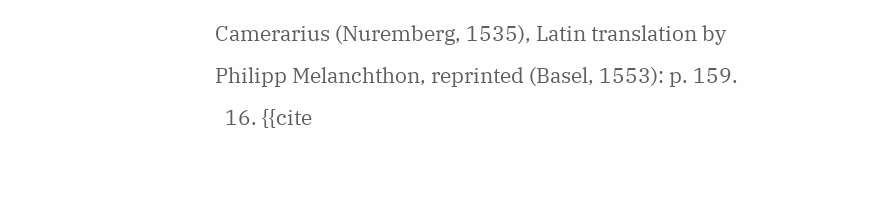Camerarius (Nuremberg, 1535), Latin translation by Philipp Melanchthon, reprinted (Basel, 1553): p. 159.
  16. {{cite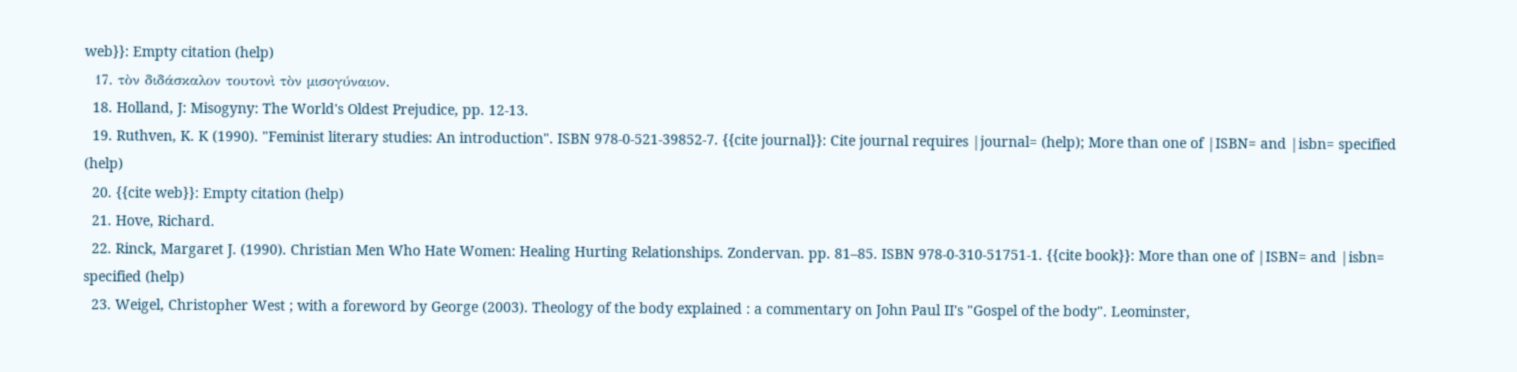web}}: Empty citation (help)
  17. τὸν διδάσκαλον τουτονὶ τὸν μισογύναιον.
  18. Holland, J: Misogyny: The World's Oldest Prejudice, pp. 12-13.
  19. Ruthven, K. K (1990). "Feminist literary studies: An introduction". ISBN 978-0-521-39852-7. {{cite journal}}: Cite journal requires |journal= (help); More than one of |ISBN= and |isbn= specified (help)
  20. {{cite web}}: Empty citation (help)
  21. Hove, Richard.
  22. Rinck, Margaret J. (1990). Christian Men Who Hate Women: Healing Hurting Relationships. Zondervan. pp. 81–85. ISBN 978-0-310-51751-1. {{cite book}}: More than one of |ISBN= and |isbn= specified (help)
  23. Weigel, Christopher West ; with a foreword by George (2003). Theology of the body explained : a commentary on John Paul II's "Gospel of the body". Leominster,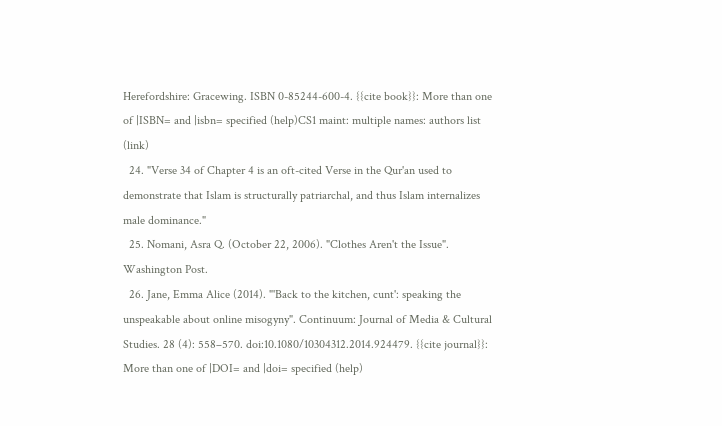Herefordshire: Gracewing. ISBN 0-85244-600-4. {{cite book}}: More than one of |ISBN= and |isbn= specified (help)CS1 maint: multiple names: authors list (link)
  24. "Verse 34 of Chapter 4 is an oft-cited Verse in the Qur'an used to demonstrate that Islam is structurally patriarchal, and thus Islam internalizes male dominance."
  25. Nomani, Asra Q. (October 22, 2006). "Clothes Aren't the Issue". Washington Post.
  26. Jane, Emma Alice (2014). "'Back to the kitchen, cunt': speaking the unspeakable about online misogyny". Continuum: Journal of Media & Cultural Studies. 28 (4): 558–570. doi:10.1080/10304312.2014.924479. {{cite journal}}: More than one of |DOI= and |doi= specified (help)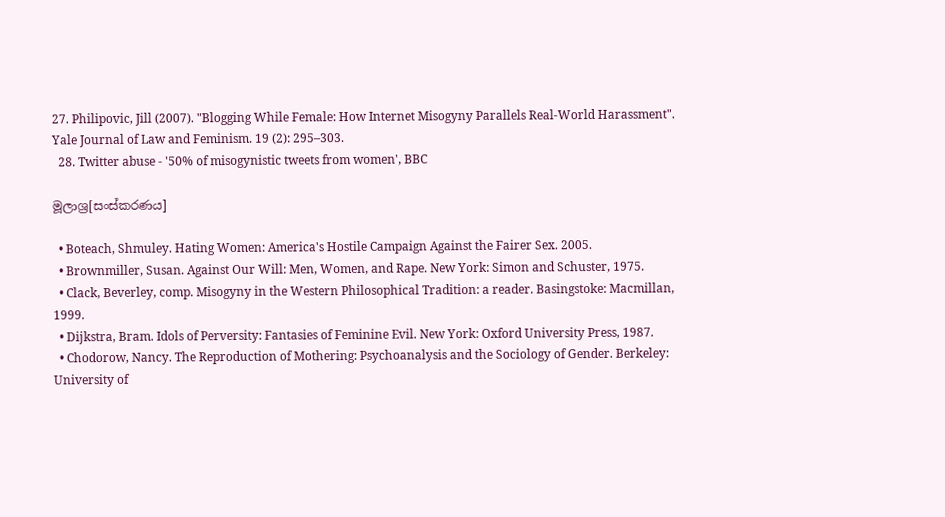27. Philipovic, Jill (2007). "Blogging While Female: How Internet Misogyny Parallels Real-World Harassment". Yale Journal of Law and Feminism. 19 (2): 295–303.
  28. Twitter abuse - '50% of misogynistic tweets from women', BBC

මූලාශ්‍ර[සංස්කරණය]

  • Boteach, Shmuley. Hating Women: America's Hostile Campaign Against the Fairer Sex. 2005.
  • Brownmiller, Susan. Against Our Will: Men, Women, and Rape. New York: Simon and Schuster, 1975.
  • Clack, Beverley, comp. Misogyny in the Western Philosophical Tradition: a reader. Basingstoke: Macmillan, 1999.
  • Dijkstra, Bram. Idols of Perversity: Fantasies of Feminine Evil. New York: Oxford University Press, 1987.
  • Chodorow, Nancy. The Reproduction of Mothering: Psychoanalysis and the Sociology of Gender. Berkeley: University of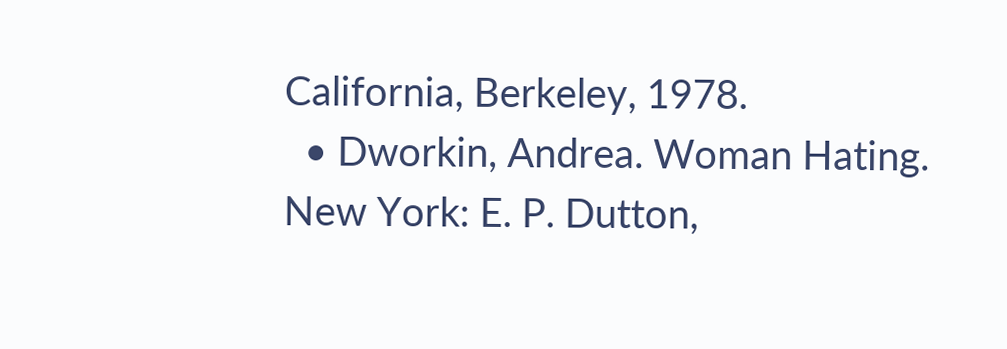California, Berkeley, 1978.
  • Dworkin, Andrea. Woman Hating. New York: E. P. Dutton,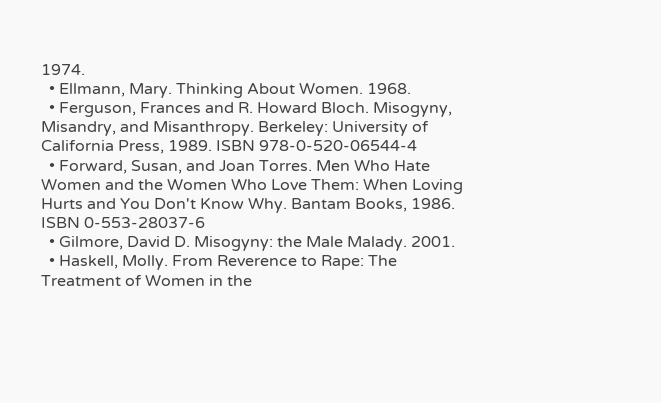1974.
  • Ellmann, Mary. Thinking About Women. 1968.
  • Ferguson, Frances and R. Howard Bloch. Misogyny, Misandry, and Misanthropy. Berkeley: University of California Press, 1989. ISBN 978-0-520-06544-4
  • Forward, Susan, and Joan Torres. Men Who Hate Women and the Women Who Love Them: When Loving Hurts and You Don't Know Why. Bantam Books, 1986. ISBN 0-553-28037-6
  • Gilmore, David D. Misogyny: the Male Malady. 2001.
  • Haskell, Molly. From Reverence to Rape: The Treatment of Women in the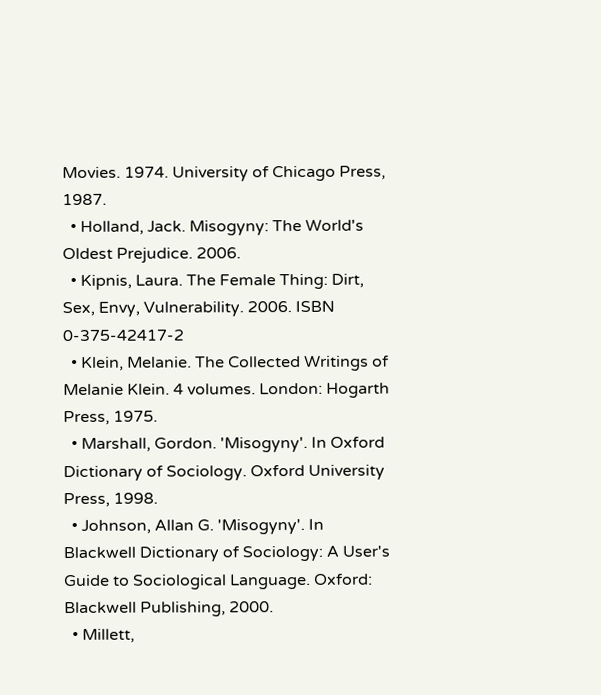Movies. 1974. University of Chicago Press, 1987.
  • Holland, Jack. Misogyny: The World's Oldest Prejudice. 2006.
  • Kipnis, Laura. The Female Thing: Dirt, Sex, Envy, Vulnerability. 2006. ISBN 0-375-42417-2
  • Klein, Melanie. The Collected Writings of Melanie Klein. 4 volumes. London: Hogarth Press, 1975.
  • Marshall, Gordon. 'Misogyny'. In Oxford Dictionary of Sociology. Oxford University Press, 1998.
  • Johnson, Allan G. 'Misogyny'. In Blackwell Dictionary of Sociology: A User's Guide to Sociological Language. Oxford: Blackwell Publishing, 2000.
  • Millett,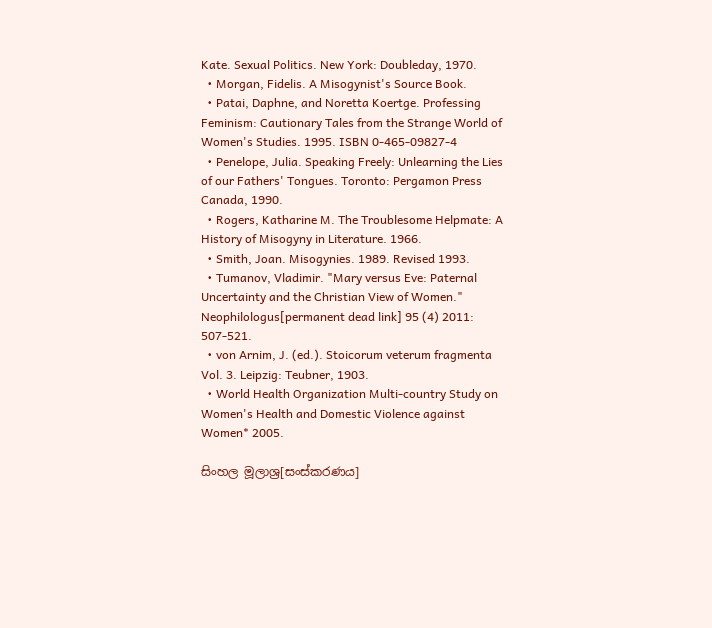Kate. Sexual Politics. New York: Doubleday, 1970.
  • Morgan, Fidelis. A Misogynist's Source Book.
  • Patai, Daphne, and Noretta Koertge. Professing Feminism: Cautionary Tales from the Strange World of Women's Studies. 1995. ISBN 0-465-09827-4
  • Penelope, Julia. Speaking Freely: Unlearning the Lies of our Fathers' Tongues. Toronto: Pergamon Press Canada, 1990.
  • Rogers, Katharine M. The Troublesome Helpmate: A History of Misogyny in Literature. 1966.
  • Smith, Joan. Misogynies. 1989. Revised 1993.
  • Tumanov, Vladimir. "Mary versus Eve: Paternal Uncertainty and the Christian View of Women." Neophilologus[permanent dead link] 95 (4) 2011: 507-521.
  • von Arnim, J. (ed.). Stoicorum veterum fragmenta Vol. 3. Leipzig: Teubner, 1903.
  • World Health Organization Multi-country Study on Women's Health and Domestic Violence against Women* 2005.

සිංහල මූලාශ්‍ර[සංස්කරණය]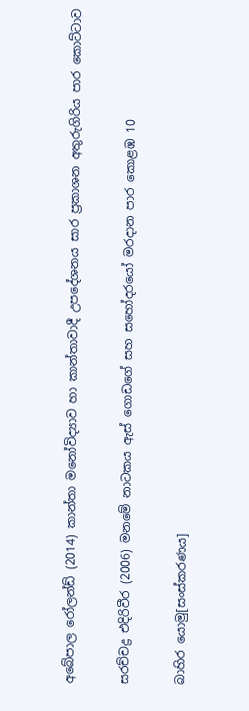අබේපාල රෝලන්ඩ් (2014) කාන්තා මනෝවිද්‍යාව හා කාන්තාවාදී උපදේශනය සාර ප්‍රකාශන අතුරුගිරිය පාර කොට්ටාව

සරච්චද්‍ර එදිරිවීර (2006) මනමේ නාටකය ඇස් ගොඩගේ සහ සහෝදරයෝ මරදාන පාර කොළඹ 10

බාහිර යොමු[සංස්කරණය]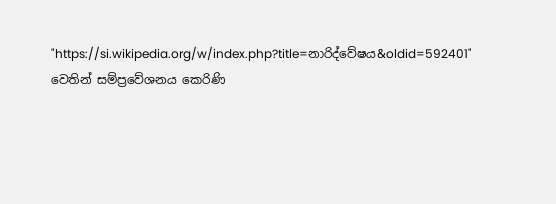"https://si.wikipedia.org/w/index.php?title=නාරිද්වේෂය&oldid=592401" වෙතින් සම්ප්‍රවේශනය කෙරිණි